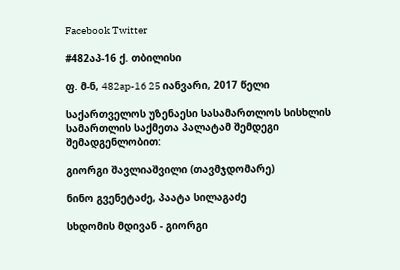Facebook Twitter

#482აპ-16 ქ. თბილისი

ფ. მ-ნ, 482ap-16 25 იანვარი, 2017 წელი

საქართველოს უზენაესი სასამართლოს სისხლის სამართლის საქმეთა პალატამ შემდეგი შემადგენლობით:

გიორგი შავლიაშვილი (თავმჯდომარე)

ნინო გვენეტაძე, პაატა სილაგაძე

სხდომის მდივან - გიორგი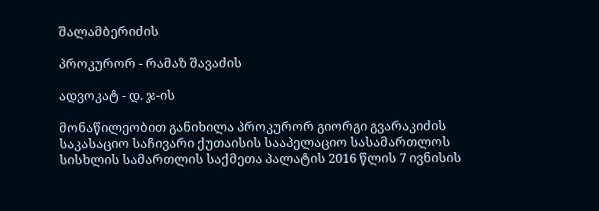შალამბერიძის

პროკურორ - რამაზ შავაძის

ადვოკატ - დ. ჯ-ის

მონაწილეობით განიხილა პროკურორ გიორგი გვარაკიძის საკასაციო საჩივარი ქუთაისის სააპელაციო სასამართლოს სისხლის სამართლის საქმეთა პალატის 2016 წლის 7 ივნისის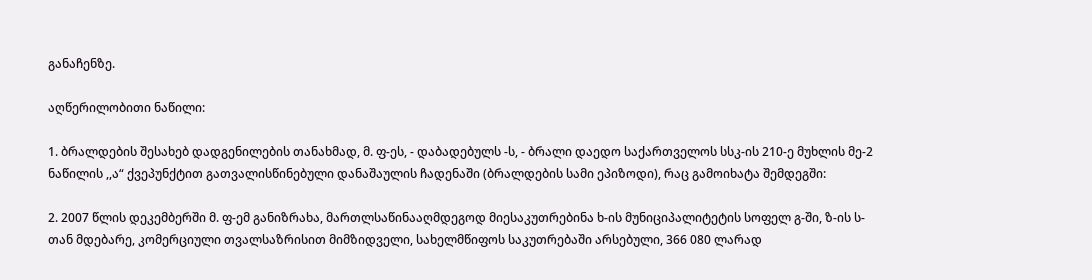განაჩენზე.

აღწერილობითი ნაწილი:

1. ბრალდების შესახებ დადგენილების თანახმად, მ. ფ-ეს, - დაბადებულს -ს, - ბრალი დაედო საქართველოს სსკ-ის 210-ე მუხლის მე-2 ნაწილის ,,ა“ ქვეპუნქტით გათვალისწინებული დანაშაულის ჩადენაში (ბრალდების სამი ეპიზოდი), რაც გამოიხატა შემდეგში:

2. 2007 წლის დეკემბერში მ. ფ-ემ განიზრახა, მართლსაწინააღმდეგოდ მიესაკუთრებინა ხ-ის მუნიციპალიტეტის სოფელ გ-ში, ზ-ის ს-თან მდებარე, კომერციული თვალსაზრისით მიმზიდველი, სახელმწიფოს საკუთრებაში არსებული, 366 080 ლარად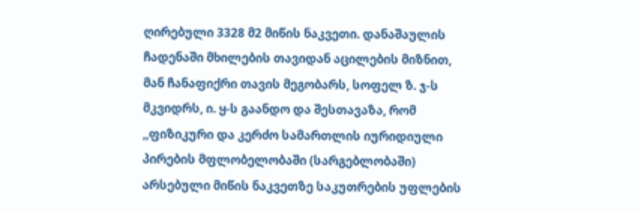ღირებული 3328 მ2 მიწის ნაკვეთი. დანაშაულის ჩადენაში მხილების თავიდან აცილების მიზნით, მან ჩანაფიქრი თავის მეგობარს, სოფელ ზ. ჯ-ს მკვიდრს, ი. ყ-ს გაანდო და შესთავაზა, რომ ,,ფიზიკური და კერძო სამართლის იურიდიული პირების მფლობელობაში (სარგებლობაში) არსებული მიწის ნაკვეთზე საკუთრების უფლების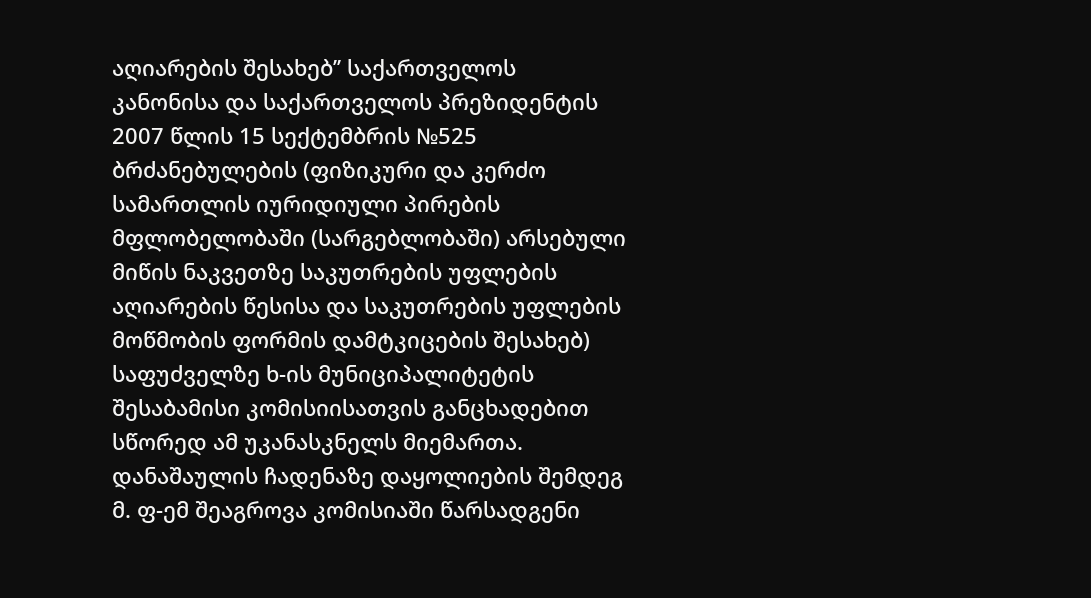აღიარების შესახებ’’ საქართველოს კანონისა და საქართველოს პრეზიდენტის 2007 წლის 15 სექტემბრის №525 ბრძანებულების (ფიზიკური და კერძო სამართლის იურიდიული პირების მფლობელობაში (სარგებლობაში) არსებული მიწის ნაკვეთზე საკუთრების უფლების აღიარების წესისა და საკუთრების უფლების მოწმობის ფორმის დამტკიცების შესახებ) საფუძველზე ხ-ის მუნიციპალიტეტის შესაბამისი კომისიისათვის განცხადებით სწორედ ამ უკანასკნელს მიემართა. დანაშაულის ჩადენაზე დაყოლიების შემდეგ მ. ფ-ემ შეაგროვა კომისიაში წარსადგენი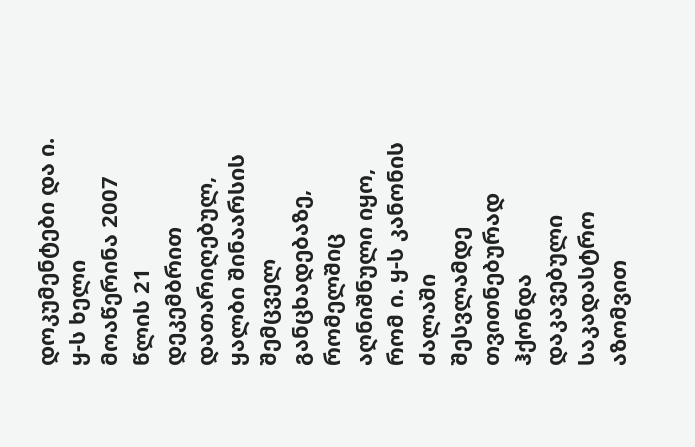დოკუმენტები და ი. ყ-ს ხელი მოაწერინა 2007 წლის 21 დეკემბრით დათარიღებულ, ყალბი შინაარსის შემცველ განცხადებაზე, რომელშიც აღნიშნული იყო, რომ ი. ყ-ს კანონის ძალაში შესვლამდე თვითნებურად ჰქონდა დაკავებული საკადასტრო აზომვით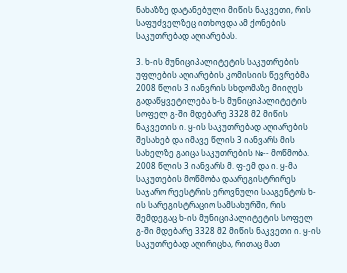ნახაზზე დატანებული მიწის ნაკვეთი, რის საფუძველზეც ითხოვდა ამ ქონების საკუთრებად აღიარებას.

3. ხ-ის მუნიციპალიტეტის საკუთრების უფლების აღიარების კომისიის წევრებმა 2008 წლის 3 იანვრის სხდომაზე მიიღეს გადაწყვეტილება ხ-ს მუნიციპალიტეტის სოფელ გ-ში მდებარე 3328 მ2 მიწის ნაკვეთის ი. ყ-ის საკუთრებად აღიარების შესახებ და იმავე წლის 3 იანვარს მის სახელზე გაიცა საკუთრების №-- მოწმობა. 2008 წლის 3 იანვარს მ. ფ-ემ და ი. ყ-მა საკუთების მოწმობა დაარეგისტრირეს საჯარო რეესტრის ეროვნული სააგენტოს ხ-ის სარეგისტრაციო სამსახურში, რის შემდეგაც ხ-ის მუნიციპალიტეტის სოფელ გ-ში მდებარე 3328 მ2 მიწის ნაკვეთი ი. ყ-ის საკუთრებად აღირიცხა, რითაც მათ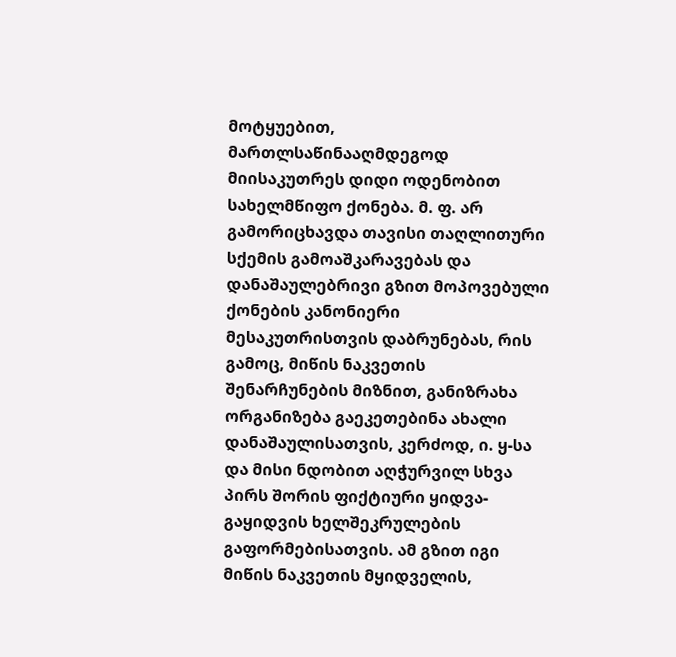მოტყუებით, მართლსაწინააღმდეგოდ მიისაკუთრეს დიდი ოდენობით სახელმწიფო ქონება. მ. ფ. არ გამორიცხავდა თავისი თაღლითური სქემის გამოაშკარავებას და დანაშაულებრივი გზით მოპოვებული ქონების კანონიერი მესაკუთრისთვის დაბრუნებას, რის გამოც, მიწის ნაკვეთის შენარჩუნების მიზნით, განიზრახა ორგანიზება გაეკეთებინა ახალი დანაშაულისათვის, კერძოდ, ი. ყ-სა და მისი ნდობით აღჭურვილ სხვა პირს შორის ფიქტიური ყიდვა-გაყიდვის ხელშეკრულების გაფორმებისათვის. ამ გზით იგი მიწის ნაკვეთის მყიდველის,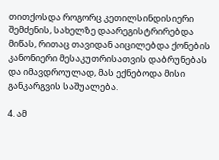თითქოსდა როგორც კეთილსინდისიერი შემძენის, სახელზე დაარეგისტრირებდა მიწას, რითაც თავიდან აიცილებდა ქონების კანონიერი მესაკუთრისათვის დაბრუნებას და იმავდროულად, მას ექნებოდა მისი განკარგვის საშუალება.

4. ამ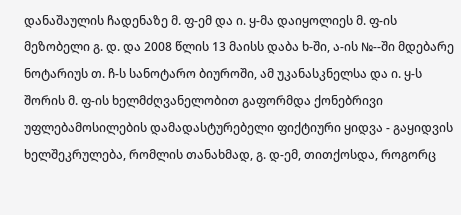დანაშაულის ჩადენაზე მ. ფ-ემ და ი. ყ-მა დაიყოლიეს მ. ფ-ის მეზობელი გ. დ. და 2008 წლის 13 მაისს დაბა ხ-ში, ა-ის №--ში მდებარე ნოტარიუს თ. ჩ-ს სანოტარო ბიუროში, ამ უკანასკნელსა და ი. ყ-ს შორის მ. ფ-ის ხელმძღვანელობით გაფორმდა ქონებრივი უფლებამოსილების დამადასტურებელი ფიქტიური ყიდვა - გაყიდვის ხელშეკრულება, რომლის თანახმად, გ. დ-ემ, თითქოსდა, როგორც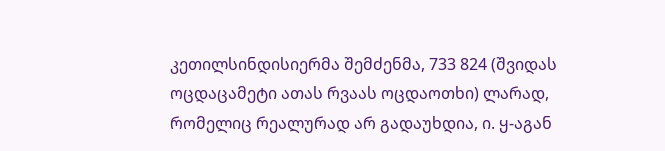კეთილსინდისიერმა შემძენმა, 733 824 (შვიდას ოცდაცამეტი ათას რვაას ოცდაოთხი) ლარად, რომელიც რეალურად არ გადაუხდია, ი. ყ-აგან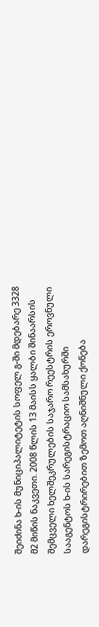შეიძინა ხ-ის მუნიციპალიტეტის სოფელ გ-ში მდებარე 3328 მ2 მიწის ნაკვეთი. 2008 წლის 13 მაისს ყალბი შინაარსის შემცველი ხელშეკრულების საჯარო რეესტრის ეროვნული სააგენტოს ხ-ის სარეგისტრაციო სამსახურში დარეგისტრირებით ზემოთ აღნიშნული ქონება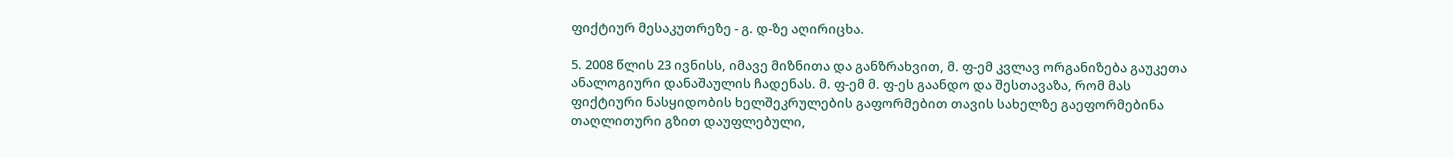ფიქტიურ მესაკუთრეზე - გ. დ-ზე აღირიცხა.

5. 2008 წლის 23 ივნისს, იმავე მიზნითა და განზრახვით, მ. ფ-ემ კვლავ ორგანიზება გაუკეთა ანალოგიური დანაშაულის ჩადენას. მ. ფ-ემ მ. ფ-ეს გაანდო და შესთავაზა, რომ მას ფიქტიური ნასყიდობის ხელშეკრულების გაფორმებით თავის სახელზე გაეფორმებინა თაღლითური გზით დაუფლებული,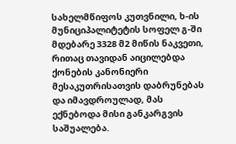სახელმწიფოს კუთვნილი, ხ-ის მუნიციპალიტეტის სოფელ გ-ში მდებარე 3328 მ2 მიწის ნაკვეთი, რითაც თავიდან აიცილებდა ქონების კანონიერი მესაკუთრისათვის დაბრუნებას და იმავდროულად, მას ექნებოდა მისი განკარგვის საშუალება.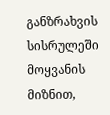განზრახვის სისრულეში მოყვანის მიზნით,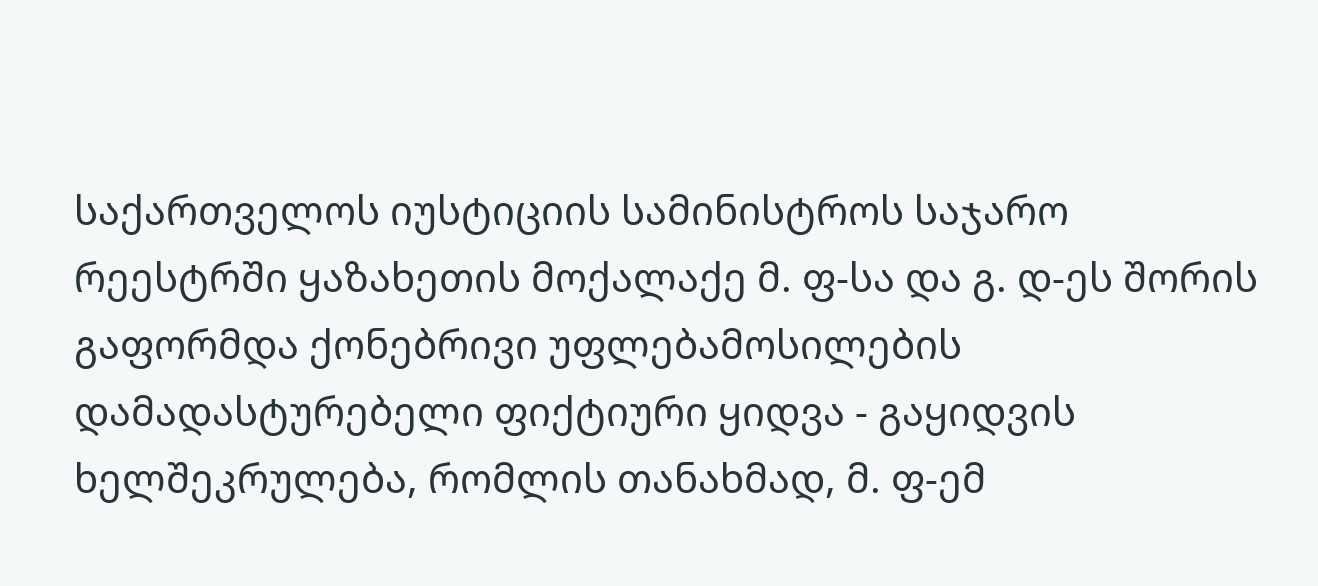საქართველოს იუსტიციის სამინისტროს საჯარო რეესტრში ყაზახეთის მოქალაქე მ. ფ-სა და გ. დ-ეს შორის გაფორმდა ქონებრივი უფლებამოსილების დამადასტურებელი ფიქტიური ყიდვა - გაყიდვის ხელშეკრულება, რომლის თანახმად, მ. ფ-ემ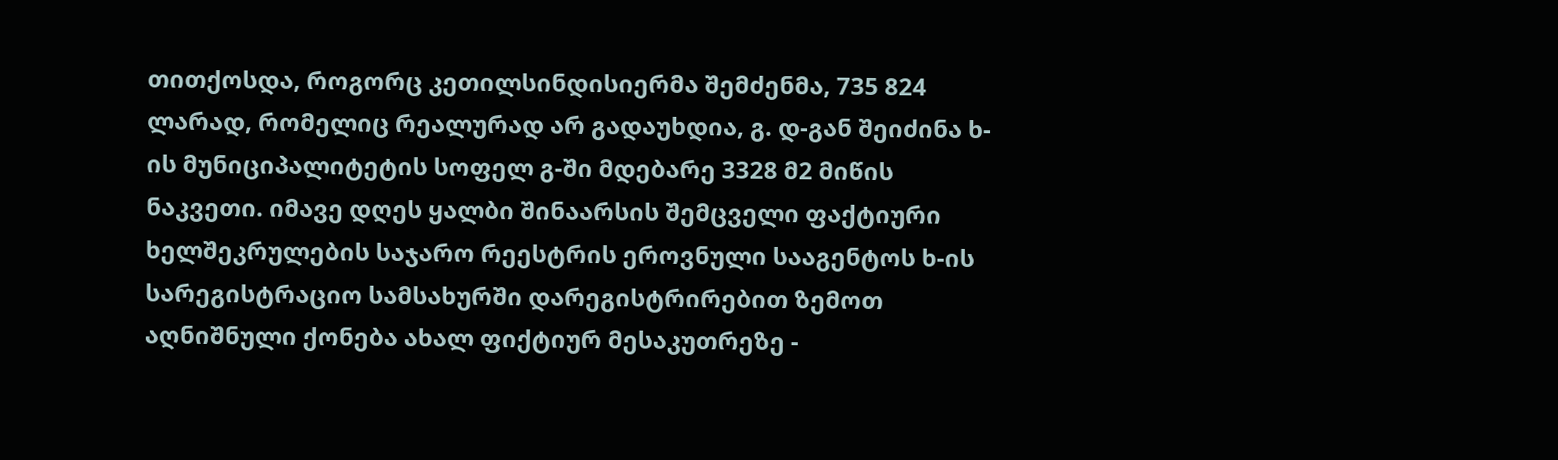თითქოსდა, როგორც კეთილსინდისიერმა შემძენმა, 735 824 ლარად, რომელიც რეალურად არ გადაუხდია, გ. დ-გან შეიძინა ხ-ის მუნიციპალიტეტის სოფელ გ-ში მდებარე 3328 მ2 მიწის ნაკვეთი. იმავე დღეს ყალბი შინაარსის შემცველი ფაქტიური ხელშეკრულების საჯარო რეესტრის ეროვნული სააგენტოს ხ-ის სარეგისტრაციო სამსახურში დარეგისტრირებით ზემოთ აღნიშნული ქონება ახალ ფიქტიურ მესაკუთრეზე -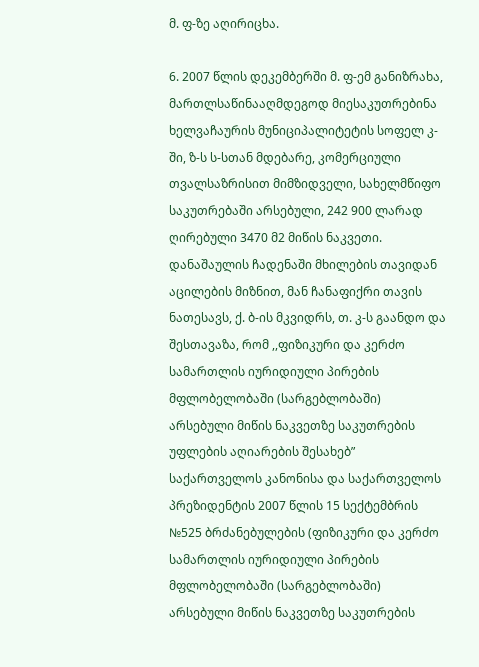მ. ფ-ზე აღირიცხა.

6. 2007 წლის დეკემბერში მ. ფ-ემ განიზრახა, მართლსაწინააღმდეგოდ მიესაკუთრებინა ხელვაჩაურის მუნიციპალიტეტის სოფელ კ-ში, ზ-ს ს-სთან მდებარე, კომერციული თვალსაზრისით მიმზიდველი, სახელმწიფო საკუთრებაში არსებული, 242 900 ლარად ღირებული 3470 მ2 მიწის ნაკვეთი. დანაშაულის ჩადენაში მხილების თავიდან აცილების მიზნით, მან ჩანაფიქრი თავის ნათესავს, ქ. ბ-ის მკვიდრს, თ. კ-ს გაანდო და შესთავაზა, რომ ,,ფიზიკური და კერძო სამართლის იურიდიული პირების მფლობელობაში (სარგებლობაში) არსებული მიწის ნაკვეთზე საკუთრების უფლების აღიარების შესახებ” საქართველოს კანონისა და საქართველოს პრეზიდენტის 2007 წლის 15 სექტემბრის №525 ბრძანებულების (ფიზიკური და კერძო სამართლის იურიდიული პირების მფლობელობაში (სარგებლობაში) არსებული მიწის ნაკვეთზე საკუთრების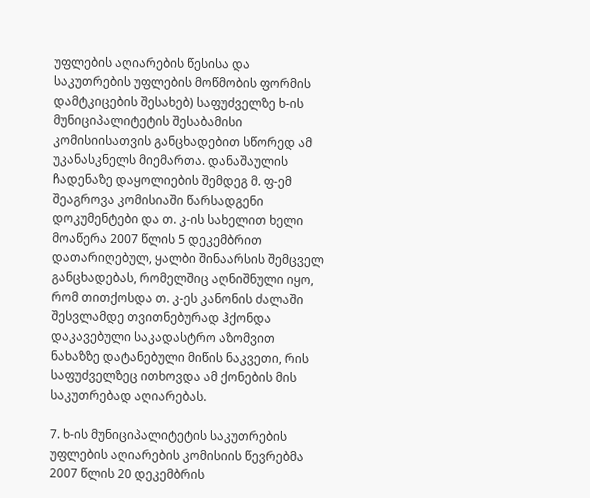უფლების აღიარების წესისა და საკუთრების უფლების მოწმობის ფორმის დამტკიცების შესახებ) საფუძველზე ხ-ის მუნიციპალიტეტის შესაბამისი კომისიისათვის განცხადებით სწორედ ამ უკანასკნელს მიემართა. დანაშაულის ჩადენაზე დაყოლიების შემდეგ მ. ფ-ემ შეაგროვა კომისიაში წარსადგენი დოკუმენტები და თ. კ-ის სახელით ხელი მოაწერა 2007 წლის 5 დეკემბრით დათარიღებულ, ყალბი შინაარსის შემცველ განცხადებას, რომელშიც აღნიშნული იყო, რომ თითქოსდა თ. კ-ეს კანონის ძალაში შესვლამდე თვითნებურად ჰქონდა დაკავებული საკადასტრო აზომვით ნახაზზე დატანებული მიწის ნაკვეთი, რის საფუძველზეც ითხოვდა ამ ქონების მის საკუთრებად აღიარებას.

7. ხ-ის მუნიციპალიტეტის საკუთრების უფლების აღიარების კომისიის წევრებმა 2007 წლის 20 დეკემბრის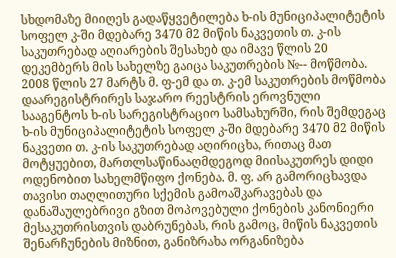სხდომაზე მიიღეს გადაწყვეტილება ხ-ის მუნიციპალიტეტის სოფელ კ-ში მდებარე 3470 მ2 მიწის ნაკვეთის თ. კ-ის საკუთრებად აღიარების შესახებ და იმავე წლის 20 დეკემბერს მის სახელზე გაიცა საკუთრების №-- მოწმობა. 2008 წლის 27 მარტს მ. ფ-ემ და თ. კ-ემ საკუთრების მოწმობა დაარეგისტრირეს საჯარო რეესტრის ეროვნული სააგენტოს ხ-ის სარეგისტრაციო სამსახურში, რის შემდეგაც ხ-ის მუნიციპალიტეტის სოფელ კ-ში მდებარე 3470 მ2 მიწის ნაკვეთი თ. კ-ის საკუთრებად აღირიცხა, რითაც მათ მოტყუებით, მართლსაწინააღმდეგოდ მიისაკუთრეს დიდი ოდენობით სახელმწიფო ქონება. მ. ფ. არ გამორიცხავდა თავისი თაღლითური სქემის გამოაშკარავებას და დანაშაულებრივი გზით მოპოვებული ქონების კანონიერი მესაკუთრისთვის დაბრუნებას, რის გამოც, მიწის ნაკვეთის შენარჩუნების მიზნით, განიზრახა ორგანიზება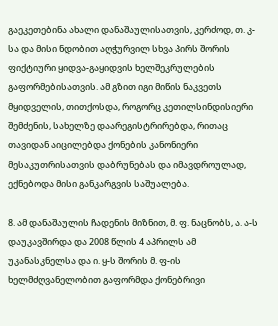გაეკეთებინა ახალი დანაშაულისათვის, კერძოდ, თ. კ-სა და მისი ნდობით აღჭურვილ სხვა პირს შორის ფიქტიური ყიდვა-გაყიდვის ხელშეკრულების გაფორმებისათვის. ამ გზით იგი მიწის ნაკვეთს მყიდველის, თითქოსდა, როგორც კეთილსინდისიერი შემძენის, სახელზე დაარეგისტრირებდა, რითაც თავიდან აიცილებდა ქონების კანონიერი მესაკუთრისათვის დაბრუნებას და იმავდროულად, ექნებოდა მისი განკარგვის საშუალება.

8. ამ დანაშაულის ჩადენის მიზნით, მ. ფ. ნაცნობს, ა. ა-ს დაუკავშირდა და 2008 წლის 4 აპრილს ამ უკანასკნელსა და ი. ყ-ს შორის მ. ფ-ის ხელმძღვანელობით გაფორმდა ქონებრივი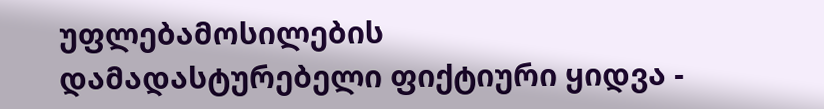უფლებამოსილების დამადასტურებელი ფიქტიური ყიდვა -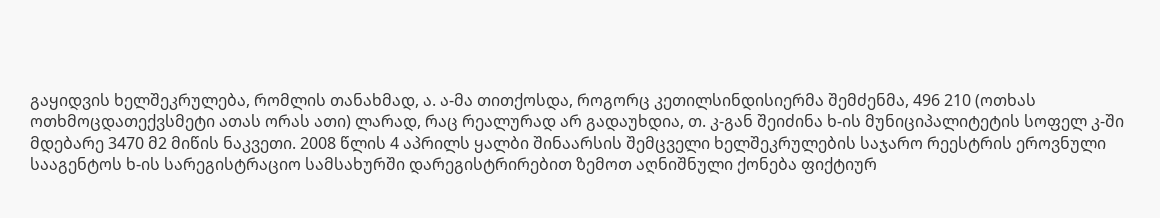გაყიდვის ხელშეკრულება, რომლის თანახმად, ა. ა-მა თითქოსდა, როგორც კეთილსინდისიერმა შემძენმა, 496 210 (ოთხას ოთხმოცდათექვსმეტი ათას ორას ათი) ლარად, რაც რეალურად არ გადაუხდია, თ. კ-გან შეიძინა ხ-ის მუნიციპალიტეტის სოფელ კ-ში მდებარე 3470 მ2 მიწის ნაკვეთი. 2008 წლის 4 აპრილს ყალბი შინაარსის შემცველი ხელშეკრულების საჯარო რეესტრის ეროვნული სააგენტოს ხ-ის სარეგისტრაციო სამსახურში დარეგისტრირებით ზემოთ აღნიშნული ქონება ფიქტიურ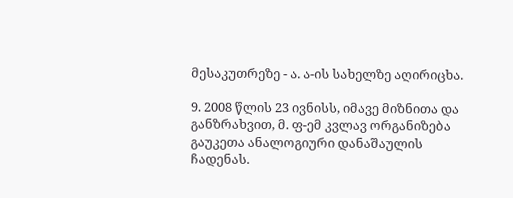მესაკუთრეზე - ა. ა-ის სახელზე აღირიცხა.

9. 2008 წლის 23 ივნისს, იმავე მიზნითა და განზრახვით, მ. ფ-ემ კვლავ ორგანიზება გაუკეთა ანალოგიური დანაშაულის ჩადენას.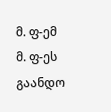მ. ფ-ემ მ. ფ-ეს გაანდო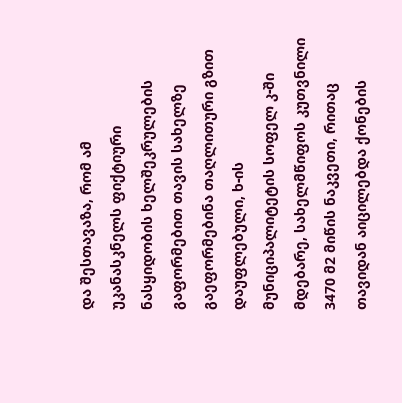და შესთავაზა, რომ ამ უკანასკნელს ფიქტიური ნასყიდობის ხელშეკრულების გაფორმებით თავის სახელზე გაეფორმებინა თაღლითური გზით დაუფლებული, ხ-ის მუნიციპალიტეტის სოფელ კ-ში მდებარე, სახელმწიფოს კუთვნილი 3470 მ2 მიწის ნაკვეთი, რითაც თავიდან აიცილებდა ქონების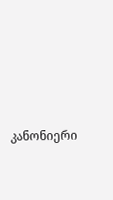კანონიერი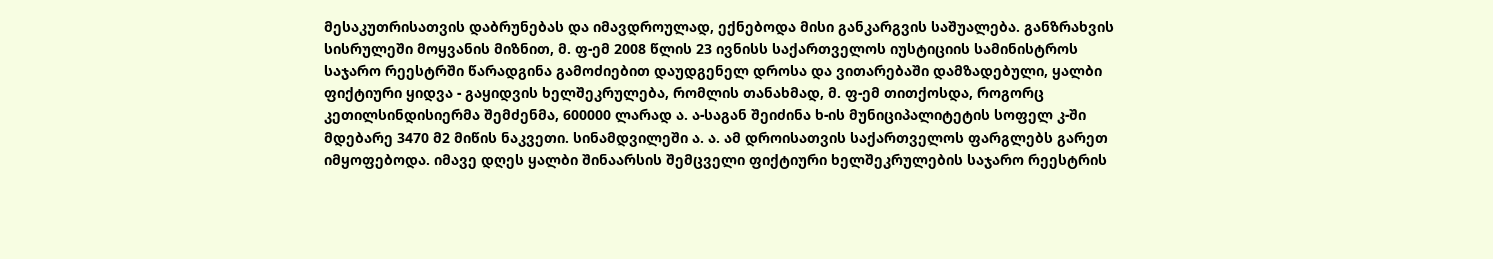მესაკუთრისათვის დაბრუნებას და იმავდროულად, ექნებოდა მისი განკარგვის საშუალება. განზრახვის სისრულეში მოყვანის მიზნით, მ. ფ-ემ 2008 წლის 23 ივნისს საქართველოს იუსტიციის სამინისტროს საჯარო რეესტრში წარადგინა გამოძიებით დაუდგენელ დროსა და ვითარებაში დამზადებული, ყალბი ფიქტიური ყიდვა - გაყიდვის ხელშეკრულება, რომლის თანახმად, მ. ფ-ემ თითქოსდა, როგორც კეთილსინდისიერმა შემძენმა, 600000 ლარად ა. ა-საგან შეიძინა ხ-ის მუნიციპალიტეტის სოფელ კ-ში მდებარე 3470 მ2 მიწის ნაკვეთი. სინამდვილეში ა. ა. ამ დროისათვის საქართველოს ფარგლებს გარეთ იმყოფებოდა. იმავე დღეს ყალბი შინაარსის შემცველი ფიქტიური ხელშეკრულების საჯარო რეესტრის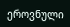ეროვნული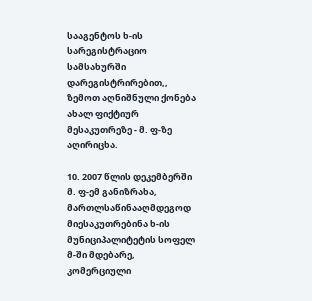სააგენტოს ხ-ის სარეგისტრაციო სამსახურში დარეგისტრირებით,, ზემოთ აღნიშნული ქონება ახალ ფიქტიურ მესაკუთრეზე - მ. ფ-ზე აღირიცხა.

10. 2007 წლის დეკემბერში მ. ფ-ემ განიზრახა, მართლსაწინააღმდეგოდ მიესაკუთრებინა ხ-ის მუნიციპალიტეტის სოფელ მ-ში მდებარე, კომერციული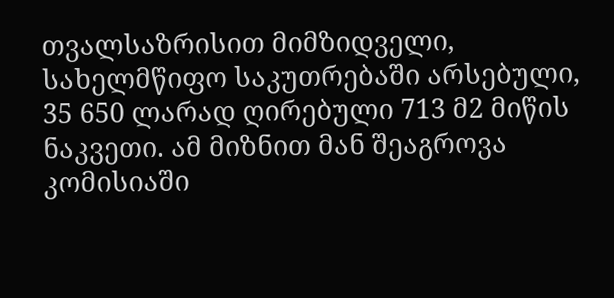თვალსაზრისით მიმზიდველი, სახელმწიფო საკუთრებაში არსებული, 35 650 ლარად ღირებული 713 მ2 მიწის ნაკვეთი. ამ მიზნით მან შეაგროვა კომისიაში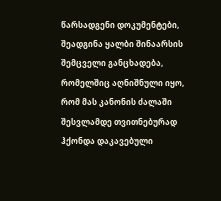წარსადგენი დოკუმენტები, შეადგინა ყალბი შინაარსის შემცველი განცხადება, რომელშიც აღნიშნული იყო, რომ მას კანონის ძალაში შესვლამდე თვითნებურად ჰქონდა დაკავებული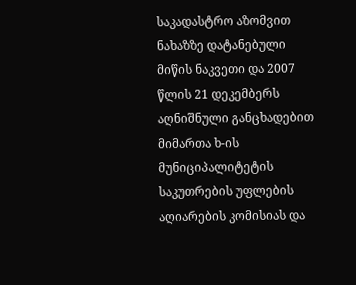საკადასტრო აზომვით ნახაზზე დატანებული მიწის ნაკვეთი და 2007 წლის 21 დეკემბერს აღნიშნული განცხადებით მიმართა ხ-ის მუნიციპალიტეტის საკუთრების უფლების აღიარების კომისიას და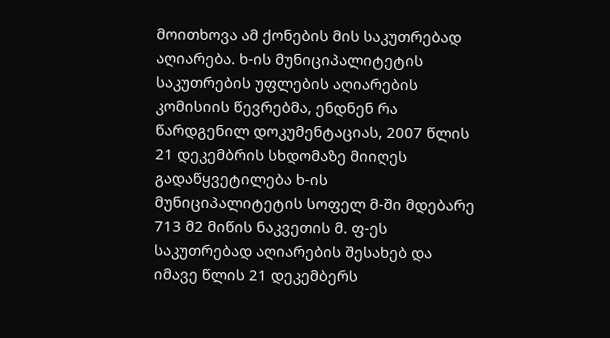მოითხოვა ამ ქონების მის საკუთრებად აღიარება. ხ-ის მუნიციპალიტეტის საკუთრების უფლების აღიარების კომისიის წევრებმა, ენდნენ რა წარდგენილ დოკუმენტაციას, 2007 წლის 21 დეკემბრის სხდომაზე მიიღეს გადაწყვეტილება ხ-ის მუნიციპალიტეტის სოფელ მ-ში მდებარე 713 მ2 მიწის ნაკვეთის მ. ფ-ეს საკუთრებად აღიარების შესახებ და იმავე წლის 21 დეკემბერს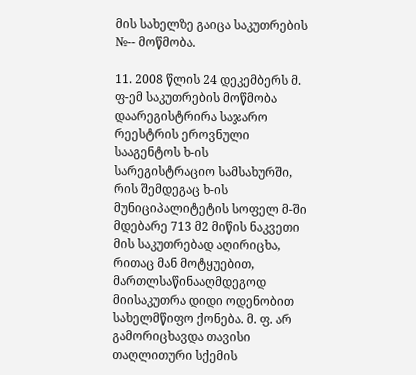მის სახელზე გაიცა საკუთრების №-- მოწმობა.

11. 2008 წლის 24 დეკემბერს მ. ფ-ემ საკუთრების მოწმობა დაარეგისტრირა საჯარო რეესტრის ეროვნული სააგენტოს ხ-ის სარეგისტრაციო სამსახურში, რის შემდეგაც ხ-ის მუნიციპალიტეტის სოფელ მ-ში მდებარე 713 მ2 მიწის ნაკვეთი მის საკუთრებად აღირიცხა, რითაც მან მოტყუებით, მართლსაწინააღმდეგოდ მიისაკუთრა დიდი ოდენობით სახელმწიფო ქონება. მ. ფ. არ გამორიცხავდა თავისი თაღლითური სქემის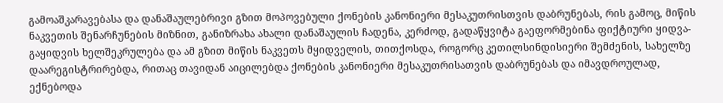გამოაშკარავებასა და დანაშაულებრივი გზით მოპოვებული ქონების კანონიერი მესაკუთრისთვის დაბრუნებას, რის გამოც, მიწის ნაკვეთის შენარჩუნების მიზნით, განიზრახა ახალი დანაშაულის ჩადენა, კერძოდ, გადაწყვიტა გაეფორმებინა ფიქტიური ყიდვა-გაყიდვის ხელშეკრულება და ამ გზით მიწის ნაკვეთს მყიდველის, თითქოსდა, როგორც კეთილსინდისიერი შემძენის, სახელზე დაარეგისტრირებდა, რითაც თავიდან აიცილებდა ქონების კანონიერი მესაკუთრისათვის დაბრუნებას და იმავდროულად, ექნებოდა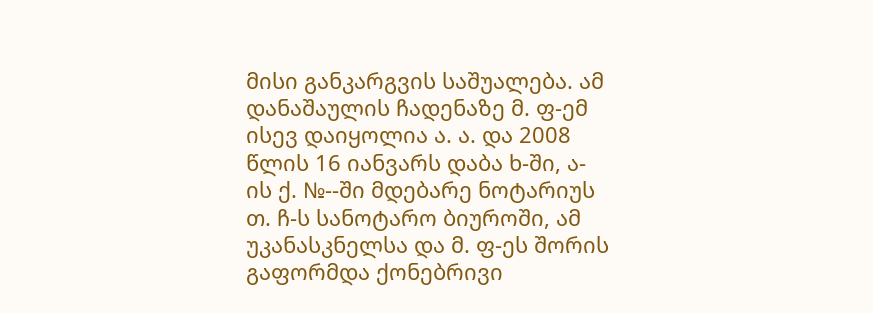მისი განკარგვის საშუალება. ამ დანაშაულის ჩადენაზე მ. ფ-ემ ისევ დაიყოლია ა. ა. და 2008 წლის 16 იანვარს დაბა ხ-ში, ა-ის ქ. №--ში მდებარე ნოტარიუს თ. ჩ-ს სანოტარო ბიუროში, ამ უკანასკნელსა და მ. ფ-ეს შორის გაფორმდა ქონებრივი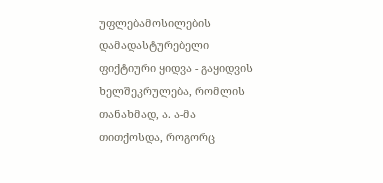უფლებამოსილების დამადასტურებელი ფიქტიური ყიდვა - გაყიდვის ხელშეკრულება, რომლის თანახმად, ა. ა-მა თითქოსდა, როგორც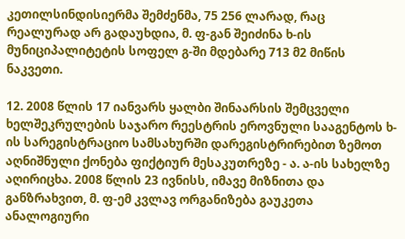კეთილსინდისიერმა შემძენმა, 75 256 ლარად, რაც რეალურად არ გადაუხდია, მ. ფ-გან შეიძინა ხ-ის მუნიციპალიტეტის სოფელ გ-ში მდებარე 713 მ2 მიწის ნაკვეთი.

12. 2008 წლის 17 იანვარს ყალბი შინაარსის შემცველი ხელშეკრულების საჯარო რეესტრის ეროვნული სააგენტოს ხ-ის სარეგისტრაციო სამსახურში დარეგისტრირებით ზემოთ აღნიშნული ქონება ფიქტიურ მესაკუთრეზე - ა. ა-ის სახელზე აღირიცხა. 2008 წლის 23 ივნისს, იმავე მიზნითა და განზრახვით, მ. ფ-ემ კვლავ ორგანიზება გაუკეთა ანალოგიური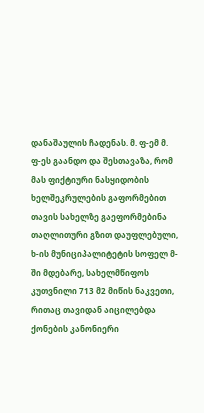დანაშაულის ჩადენას. მ. ფ-ემ მ. ფ-ეს გაანდო და შესთავაზა, რომ მას ფიქტიური ნასყიდობის ხელშეკრულების გაფორმებით თავის სახელზე გაეფორმებინა თაღლითური გზით დაუფლებული, ხ-ის მუნიციპალიტეტის სოფელ მ-ში მდებარე, სახელმწიფოს კუთვნილი 713 მ2 მიწის ნაკვეთი, რითაც თავიდან აიცილებდა ქონების კანონიერი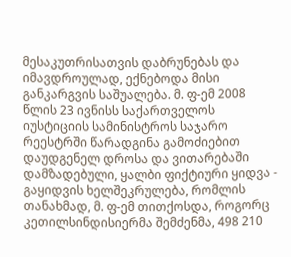მესაკუთრისათვის დაბრუნებას და იმავდროულად, ექნებოდა მისი განკარგვის საშუალება. მ. ფ-ემ 2008 წლის 23 ივნისს საქართველოს იუსტიციის სამინისტროს საჯარო რეესტრში წარადგინა გამოძიებით დაუდგენელ დროსა და ვითარებაში დამზადებული, ყალბი ფიქტიური ყიდვა - გაყიდვის ხელშეკრულება, რომლის თანახმად, მ. ფ-ემ თითქოსდა, როგორც კეთილსინდისიერმა შემძენმა, 498 210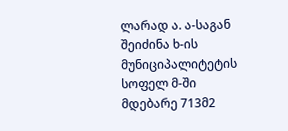ლარად ა. ა-საგან შეიძინა ხ-ის მუნიციპალიტეტის სოფელ მ-ში მდებარე 713მ2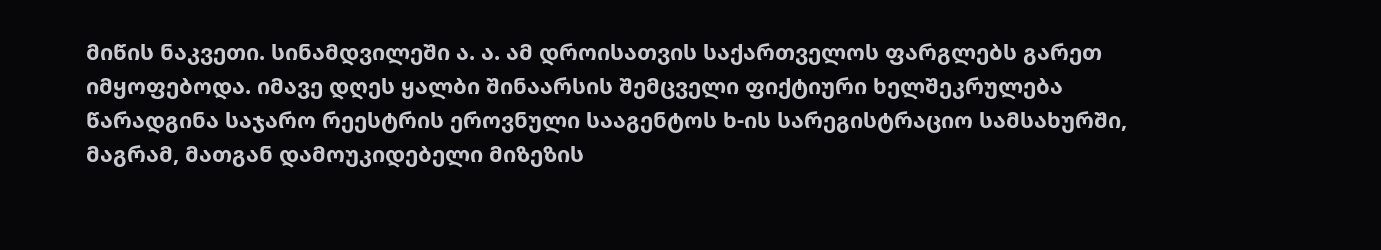მიწის ნაკვეთი. სინამდვილეში ა. ა. ამ დროისათვის საქართველოს ფარგლებს გარეთ იმყოფებოდა. იმავე დღეს ყალბი შინაარსის შემცველი ფიქტიური ხელშეკრულება წარადგინა საჯარო რეესტრის ეროვნული სააგენტოს ხ-ის სარეგისტრაციო სამსახურში, მაგრამ, მათგან დამოუკიდებელი მიზეზის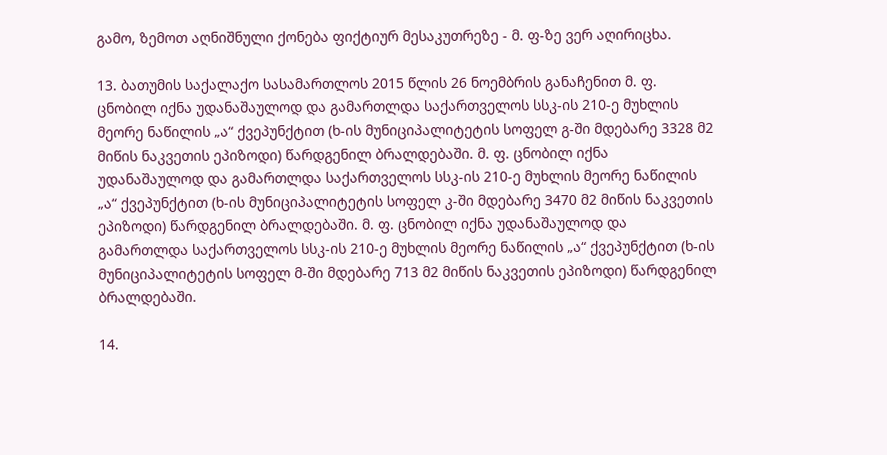გამო, ზემოთ აღნიშნული ქონება ფიქტიურ მესაკუთრეზე - მ. ფ-ზე ვერ აღირიცხა.

13. ბათუმის საქალაქო სასამართლოს 2015 წლის 26 ნოემბრის განაჩენით მ. ფ. ცნობილ იქნა უდანაშაულოდ და გამართლდა საქართველოს სსკ-ის 210-ე მუხლის მეორე ნაწილის „ა“ ქვეპუნქტით (ხ-ის მუნიციპალიტეტის სოფელ გ-ში მდებარე 3328 მ2 მიწის ნაკვეთის ეპიზოდი) წარდგენილ ბრალდებაში. მ. ფ. ცნობილ იქნა უდანაშაულოდ და გამართლდა საქართველოს სსკ-ის 210-ე მუხლის მეორე ნაწილის „ა“ ქვეპუნქტით (ხ-ის მუნიციპალიტეტის სოფელ კ-ში მდებარე 3470 მ2 მიწის ნაკვეთის ეპიზოდი) წარდგენილ ბრალდებაში. მ. ფ. ცნობილ იქნა უდანაშაულოდ და გამართლდა საქართველოს სსკ-ის 210-ე მუხლის მეორე ნაწილის „ა“ ქვეპუნქტით (ხ-ის მუნიციპალიტეტის სოფელ მ-ში მდებარე 713 მ2 მიწის ნაკვეთის ეპიზოდი) წარდგენილ ბრალდებაში.

14.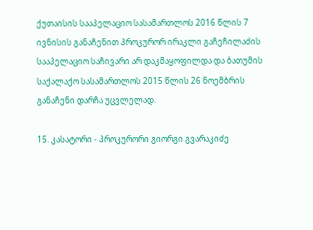ქუთაისის სააპელაციო სასამართლოს 2016 წლის 7 ივნისის განაჩენით პროკურორ ირაკლი გაჩეჩილაძის სააპელაციო საჩივარი არ დაკმაყოფილდა და ბათუმის საქალაქო სასამართლოს 2015 წლის 26 ნოემბრის განაჩენი დარჩა უცვლელად.

15. კასატორი - პროკურორი გიორგი გვარაკიძე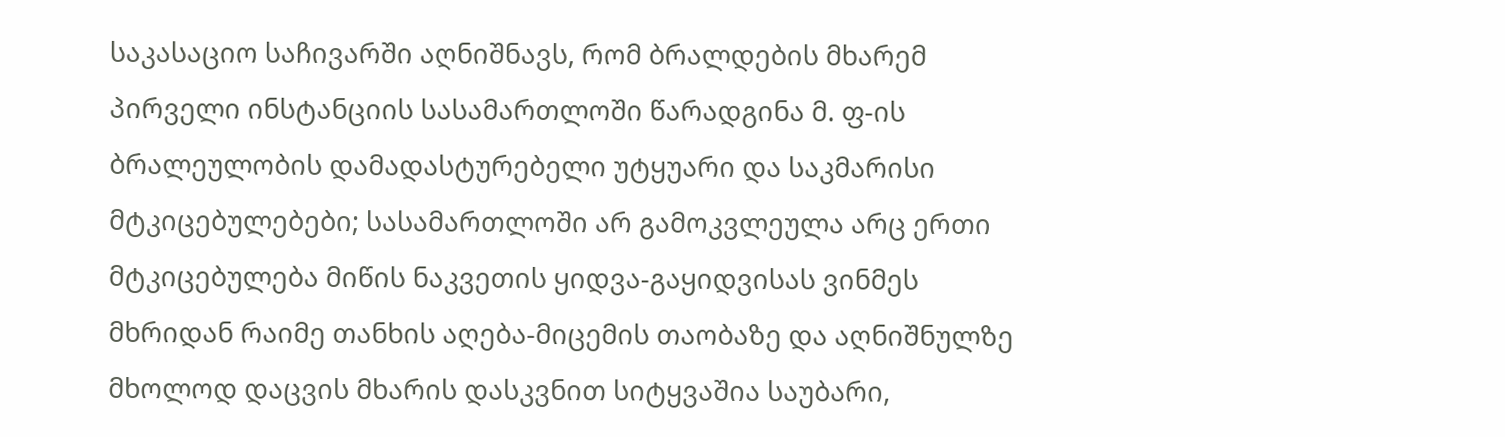საკასაციო საჩივარში აღნიშნავს, რომ ბრალდების მხარემ პირველი ინსტანციის სასამართლოში წარადგინა მ. ფ-ის ბრალეულობის დამადასტურებელი უტყუარი და საკმარისი მტკიცებულებები; სასამართლოში არ გამოკვლეულა არც ერთი მტკიცებულება მიწის ნაკვეთის ყიდვა-გაყიდვისას ვინმეს მხრიდან რაიმე თანხის აღება-მიცემის თაობაზე და აღნიშნულზე მხოლოდ დაცვის მხარის დასკვნით სიტყვაშია საუბარი,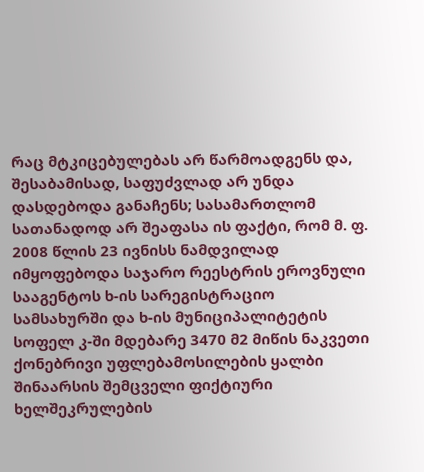რაც მტკიცებულებას არ წარმოადგენს და, შესაბამისად, საფუძვლად არ უნდა დასდებოდა განაჩენს; სასამართლომ სათანადოდ არ შეაფასა ის ფაქტი, რომ მ. ფ. 2008 წლის 23 ივნისს ნამდვილად იმყოფებოდა საჯარო რეესტრის ეროვნული სააგენტოს ხ-ის სარეგისტრაციო სამსახურში და ხ-ის მუნიციპალიტეტის სოფელ კ-ში მდებარე 3470 მ2 მიწის ნაკვეთი ქონებრივი უფლებამოსილების ყალბი შინაარსის შემცველი ფიქტიური ხელშეკრულების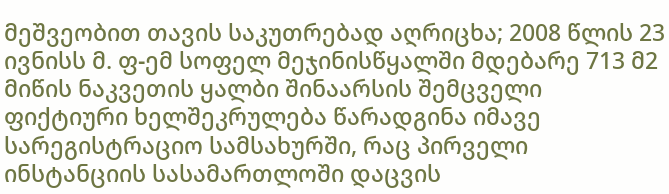მეშვეობით თავის საკუთრებად აღრიცხა; 2008 წლის 23 ივნისს მ. ფ-ემ სოფელ მეჯინისწყალში მდებარე 713 მ2 მიწის ნაკვეთის ყალბი შინაარსის შემცველი ფიქტიური ხელშეკრულება წარადგინა იმავე სარეგისტრაციო სამსახურში, რაც პირველი ინსტანციის სასამართლოში დაცვის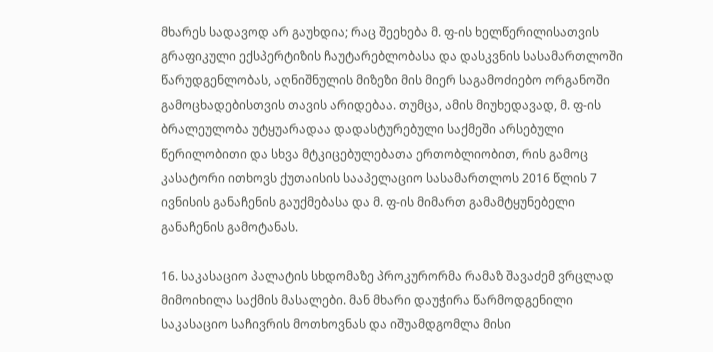მხარეს სადავოდ არ გაუხდია; რაც შეეხება მ. ფ-ის ხელწერილისათვის გრაფიკული ექსპერტიზის ჩაუტარებლობასა და დასკვნის სასამართლოში წარუდგენლობას, აღნიშნულის მიზეზი მის მიერ საგამოძიებო ორგანოში გამოცხადებისთვის თავის არიდებაა. თუმცა, ამის მიუხედავად, მ. ფ-ის ბრალეულობა უტყუარადაა დადასტურებული საქმეში არსებული წერილობითი და სხვა მტკიცებულებათა ერთობლიობით, რის გამოც კასატორი ითხოვს ქუთაისის სააპელაციო სასამართლოს 2016 წლის 7 ივნისის განაჩენის გაუქმებასა და მ. ფ-ის მიმართ გამამტყუნებელი განაჩენის გამოტანას.

16. საკასაციო პალატის სხდომაზე პროკურორმა რამაზ შავაძემ ვრცლად მიმოიხილა საქმის მასალები. მან მხარი დაუჭირა წარმოდგენილი საკასაციო საჩივრის მოთხოვნას და იშუამდგომლა მისი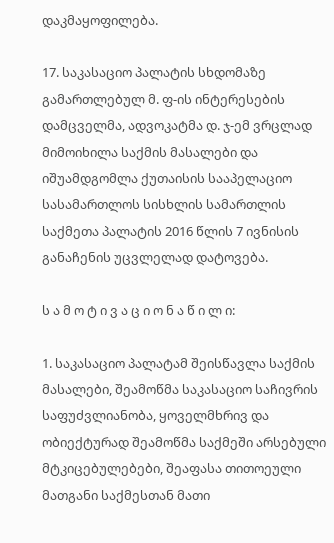დაკმაყოფილება.

17. საკასაციო პალატის სხდომაზე გამართლებულ მ. ფ-ის ინტერესების დამცველმა, ადვოკატმა დ. ჯ-ემ ვრცლად მიმოიხილა საქმის მასალები და იშუამდგომლა ქუთაისის სააპელაციო სასამართლოს სისხლის სამართლის საქმეთა პალატის 2016 წლის 7 ივნისის განაჩენის უცვლელად დატოვება.

ს ა მ ო ტ ი ვ ა ც ი ო ნ ა წ ი ლ ი:

1. საკასაციო პალატამ შეისწავლა საქმის მასალები, შეამოწმა საკასაციო საჩივრის საფუძვლიანობა, ყოველმხრივ და ობიექტურად შეამოწმა საქმეში არსებული მტკიცებულებები, შეაფასა თითოეული მათგანი საქმესთან მათი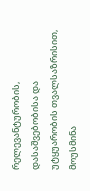რელევანტურობის, დასაშვებობისა და უტყუარობის თვალსაზრისით, მოუსმინა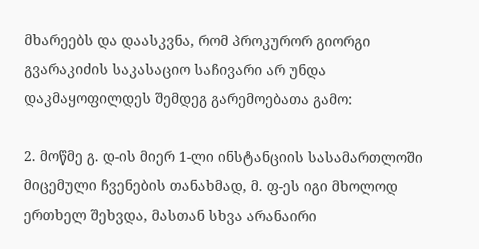მხარეებს და დაასკვნა, რომ პროკურორ გიორგი გვარაკიძის საკასაციო საჩივარი არ უნდა დაკმაყოფილდეს შემდეგ გარემოებათა გამო:

2. მოწმე გ. დ-ის მიერ 1-ლი ინსტანციის სასამართლოში მიცემული ჩვენების თანახმად, მ. ფ-ეს იგი მხოლოდ ერთხელ შეხვდა, მასთან სხვა არანაირი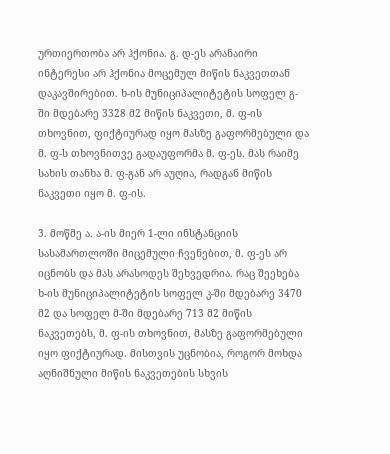ურთიერთობა არ ჰქონია. გ. დ-ეს არანაირი ინტერესი არ ჰქონია მოცემულ მიწის ნაკვეთთან დაკავშირებით. ხ-ის მუნიციპალიტეტის სოფელ გ-ში მდებარე 3328 მ2 მიწის ნაკვეთი, მ. ფ-ის თხოვნით, ფიქტიურად იყო მასზე გაფორმებული და მ. ფ-ს თხოვნითვე გადაუფორმა მ. ფ-ეს. მას რაიმე სახის თანხა მ. ფ-გან არ აუღია, რადგან მიწის ნაკვეთი იყო მ. ფ-ის.

3. მოწმე ა. ა-ის მიერ 1-ლი ინსტანციის სასამართლოში მიცემული ჩვენებით, მ. ფ-ეს არ იცნობს და მას არასოდეს შეხვედრია. რაც შეეხება ხ-ის მუნიციპალიტეტის სოფელ კ-ში მდებარე 3470 მ2 და სოფელ მ-ში მდებარე 713 მ2 მიწის ნაკვეთებს, მ. ფ-ის თხოვნით, მასზე გაფორმებული იყო ფიქტიურად. მისთვის უცნობია, როგორ მოხდა აღნიშნული მიწის ნაკვეთების სხვის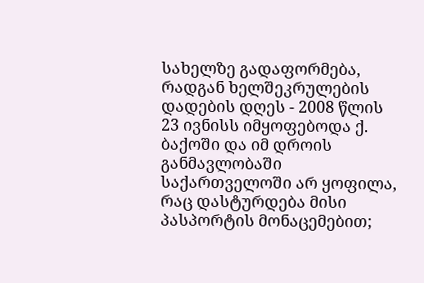სახელზე გადაფორმება, რადგან ხელშეკრულების დადების დღეს - 2008 წლის 23 ივნისს იმყოფებოდა ქ. ბაქოში და იმ დროის განმავლობაში საქართველოში არ ყოფილა, რაც დასტურდება მისი პასპორტის მონაცემებით;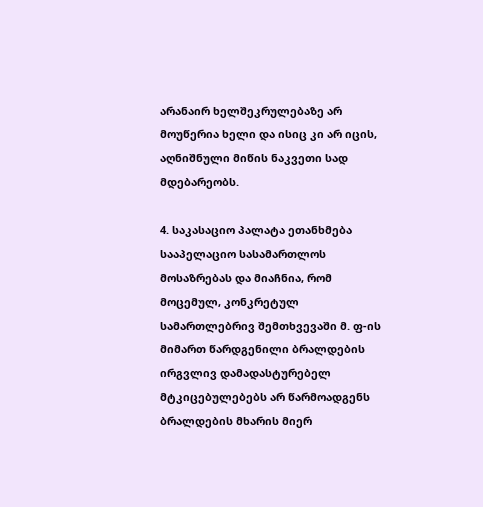არანაირ ხელშეკრულებაზე არ მოუწერია ხელი და ისიც კი არ იცის, აღნიშნული მიწის ნაკვეთი სად მდებარეობს.

4. საკასაციო პალატა ეთანხმება სააპელაციო სასამართლოს მოსაზრებას და მიაჩნია, რომ მოცემულ, კონკრეტულ სამართლებრივ შემთხვევაში მ. ფ-ის მიმართ წარდგენილი ბრალდების ირგვლივ დამადასტურებელ მტკიცებულებებს არ წარმოადგენს ბრალდების მხარის მიერ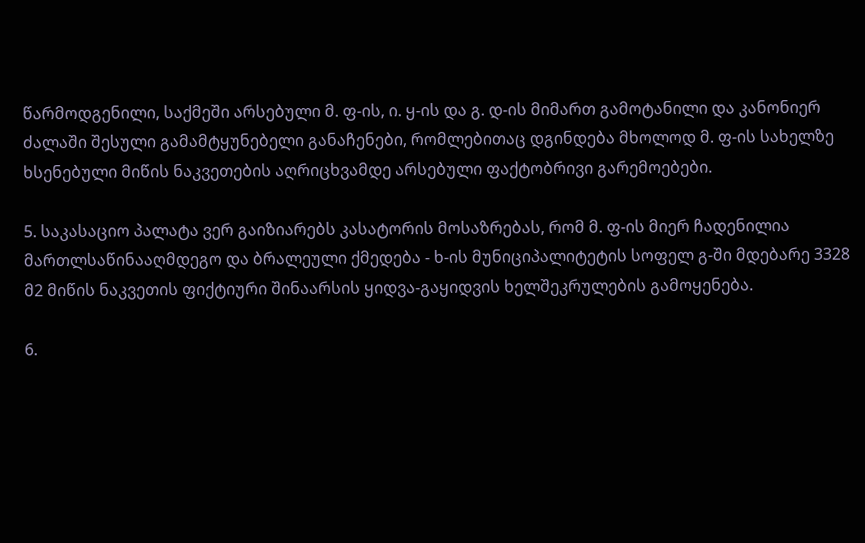წარმოდგენილი, საქმეში არსებული მ. ფ-ის, ი. ყ-ის და გ. დ-ის მიმართ გამოტანილი და კანონიერ ძალაში შესული გამამტყუნებელი განაჩენები, რომლებითაც დგინდება მხოლოდ მ. ფ-ის სახელზე ხსენებული მიწის ნაკვეთების აღრიცხვამდე არსებული ფაქტობრივი გარემოებები.

5. საკასაციო პალატა ვერ გაიზიარებს კასატორის მოსაზრებას, რომ მ. ფ-ის მიერ ჩადენილია მართლსაწინააღმდეგო და ბრალეული ქმედება - ხ-ის მუნიციპალიტეტის სოფელ გ-ში მდებარე 3328 მ2 მიწის ნაკვეთის ფიქტიური შინაარსის ყიდვა-გაყიდვის ხელშეკრულების გამოყენება.

6.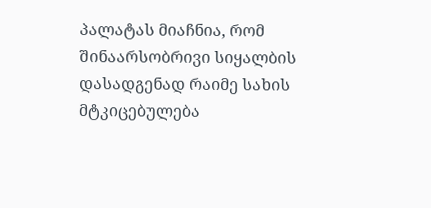პალატას მიაჩნია, რომ შინაარსობრივი სიყალბის დასადგენად რაიმე სახის მტკიცებულება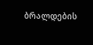ბრალდების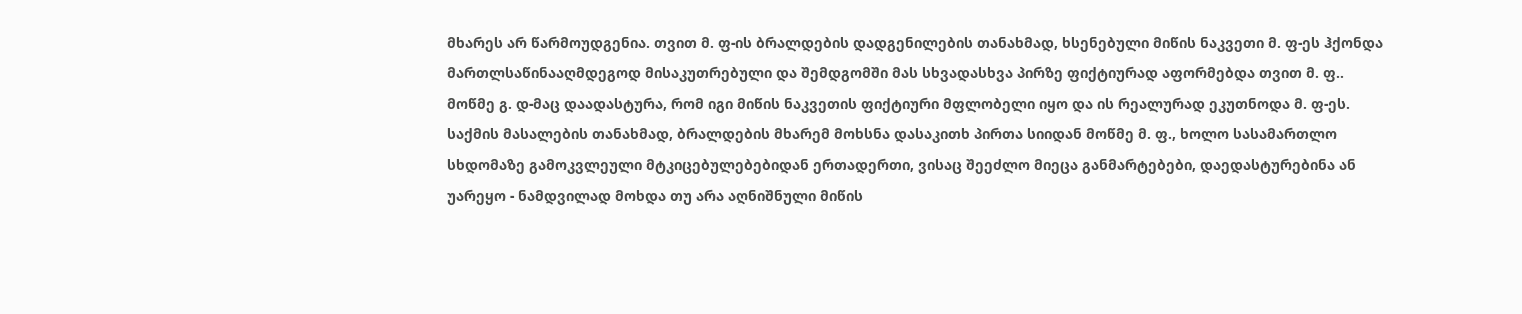მხარეს არ წარმოუდგენია. თვით მ. ფ-ის ბრალდების დადგენილების თანახმად, ხსენებული მიწის ნაკვეთი მ. ფ-ეს ჰქონდა მართლსაწინააღმდეგოდ მისაკუთრებული და შემდგომში მას სხვადასხვა პირზე ფიქტიურად აფორმებდა თვით მ. ფ.. მოწმე გ. დ-მაც დაადასტურა, რომ იგი მიწის ნაკვეთის ფიქტიური მფლობელი იყო და ის რეალურად ეკუთნოდა მ. ფ-ეს. საქმის მასალების თანახმად, ბრალდების მხარემ მოხსნა დასაკითხ პირთა სიიდან მოწმე მ. ფ., ხოლო სასამართლო სხდომაზე გამოკვლეული მტკიცებულებებიდან ერთადერთი, ვისაც შეეძლო მიეცა განმარტებები, დაედასტურებინა ან უარეყო - ნამდვილად მოხდა თუ არა აღნიშნული მიწის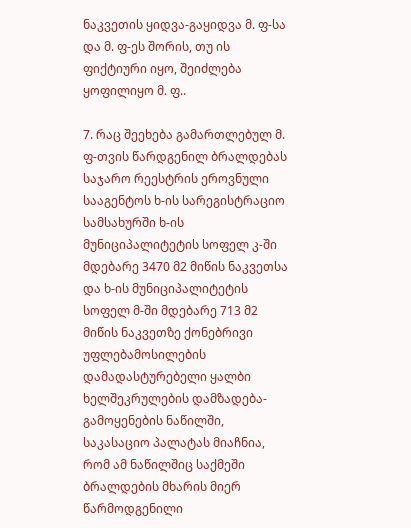ნაკვეთის ყიდვა-გაყიდვა მ. ფ-სა და მ. ფ-ეს შორის, თუ ის ფიქტიური იყო, შეიძლება ყოფილიყო მ. ფ..

7. რაც შეეხება გამართლებულ მ. ფ-თვის წარდგენილ ბრალდებას საჯარო რეესტრის ეროვნული სააგენტოს ხ-ის სარეგისტრაციო სამსახურში ხ-ის მუნიციპალიტეტის სოფელ კ-ში მდებარე 3470 მ2 მიწის ნაკვეთსა და ხ-ის მუნიციპალიტეტის სოფელ მ-ში მდებარე 713 მ2 მიწის ნაკვეთზე ქონებრივი უფლებამოსილების დამადასტურებელი ყალბი ხელშეკრულების დამზადება-გამოყენების ნაწილში, საკასაციო პალატას მიაჩნია, რომ ამ ნაწილშიც საქმეში ბრალდების მხარის მიერ წარმოდგენილი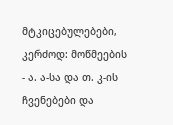მტკიცებულებები, კერძოდ: მოწმეების - ა. ა-სა და თ. კ-ის ჩვენებები და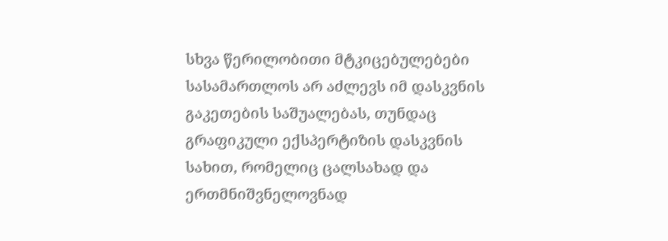სხვა წერილობითი მტკიცებულებები სასამართლოს არ აძლევს იმ დასკვნის გაკეთების საშუალებას, თუნდაც გრაფიკული ექსპერტიზის დასკვნის სახით, რომელიც ცალსახად და ერთმნიშვნელოვნად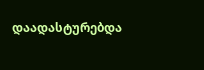დაადასტურებდა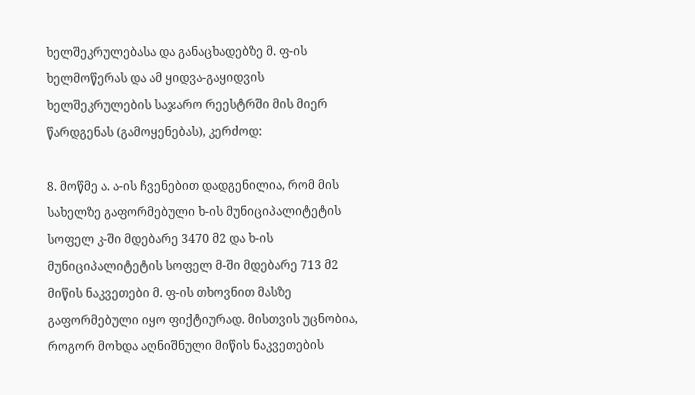ხელშეკრულებასა და განაცხადებზე მ. ფ-ის ხელმოწერას და ამ ყიდვა-გაყიდვის ხელშეკრულების საჯარო რეესტრში მის მიერ წარდგენას (გამოყენებას), კერძოდ:

8. მოწმე ა. ა-ის ჩვენებით დადგენილია, რომ მის სახელზე გაფორმებული ხ-ის მუნიციპალიტეტის სოფელ კ-ში მდებარე 3470 მ2 და ხ-ის მუნიციპალიტეტის სოფელ მ-ში მდებარე 713 მ2 მიწის ნაკვეთები მ. ფ-ის თხოვნით მასზე გაფორმებული იყო ფიქტიურად. მისთვის უცნობია, როგორ მოხდა აღნიშნული მიწის ნაკვეთების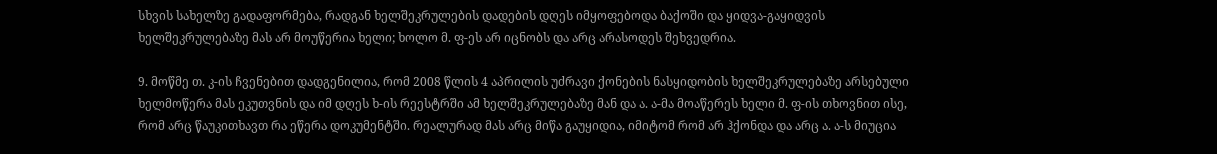სხვის სახელზე გადაფორმება, რადგან ხელშეკრულების დადების დღეს იმყოფებოდა ბაქოში და ყიდვა-გაყიდვის ხელშეკრულებაზე მას არ მოუწერია ხელი; ხოლო მ. ფ-ეს არ იცნობს და არც არასოდეს შეხვედრია.

9. მოწმე თ. კ-ის ჩვენებით დადგენილია, რომ 2008 წლის 4 აპრილის უძრავი ქონების ნასყიდობის ხელშეკრულებაზე არსებული ხელმოწერა მას ეკუთვნის და იმ დღეს ხ-ის რეესტრში ამ ხელშეკრულებაზე მან და ა. ა-მა მოაწერეს ხელი მ. ფ-ის თხოვნით ისე, რომ არც წაუკითხავთ რა ეწერა დოკუმენტში. რეალურად მას არც მიწა გაუყიდია, იმიტომ რომ არ ჰქონდა და არც ა. ა-ს მიუცია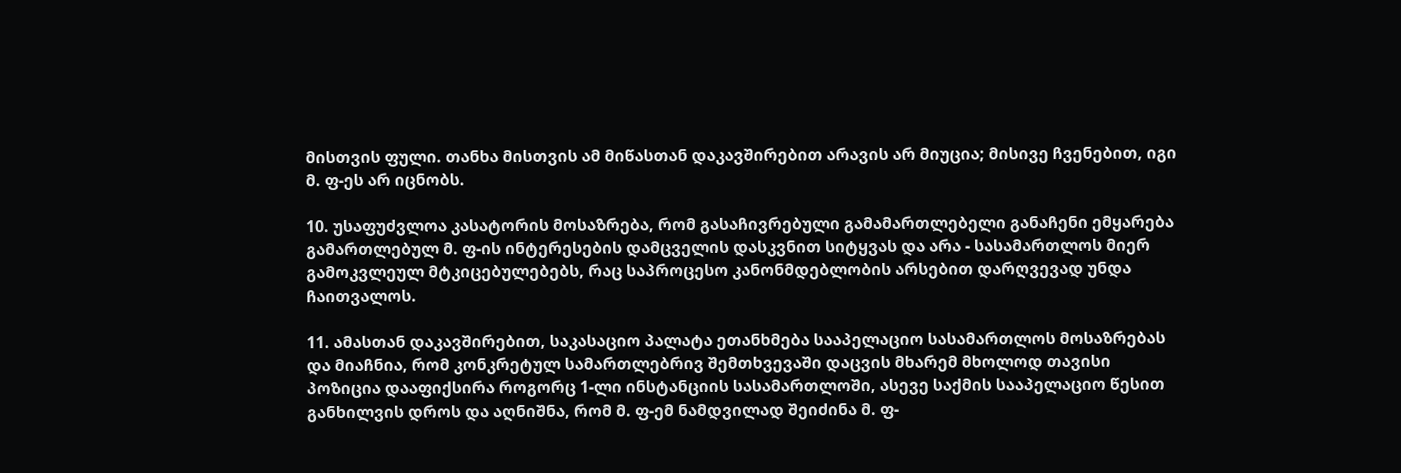მისთვის ფული. თანხა მისთვის ამ მიწასთან დაკავშირებით არავის არ მიუცია; მისივე ჩვენებით, იგი მ. ფ-ეს არ იცნობს.

10. უსაფუძვლოა კასატორის მოსაზრება, რომ გასაჩივრებული გამამართლებელი განაჩენი ემყარება გამართლებულ მ. ფ-ის ინტერესების დამცველის დასკვნით სიტყვას და არა - სასამართლოს მიერ გამოკვლეულ მტკიცებულებებს, რაც საპროცესო კანონმდებლობის არსებით დარღვევად უნდა ჩაითვალოს.

11. ამასთან დაკავშირებით, საკასაციო პალატა ეთანხმება სააპელაციო სასამართლოს მოსაზრებას და მიაჩნია, რომ კონკრეტულ სამართლებრივ შემთხვევაში დაცვის მხარემ მხოლოდ თავისი პოზიცია დააფიქსირა როგორც 1-ლი ინსტანციის სასამართლოში, ასევე საქმის სააპელაციო წესით განხილვის დროს და აღნიშნა, რომ მ. ფ-ემ ნამდვილად შეიძინა მ. ფ-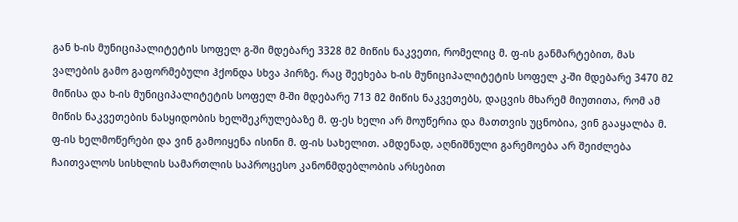გან ხ-ის მუნიციპალიტეტის სოფელ გ-ში მდებარე 3328 მ2 მიწის ნაკვეთი, რომელიც მ. ფ-ის განმარტებით, მას ვალების გამო გაფორმებული ჰქონდა სხვა პირზე. რაც შეეხება ხ-ის მუნიციპალიტეტის სოფელ კ-ში მდებარე 3470 მ2 მიწისა და ხ-ის მუნიციპალიტეტის სოფელ მ-ში მდებარე 713 მ2 მიწის ნაკვეთებს, დაცვის მხარემ მიუთითა, რომ ამ მიწის ნაკვეთების ნასყიდობის ხელშეკრულებაზე მ. ფ-ეს ხელი არ მოუწერია და მათთვის უცნობია, ვინ გააყალბა მ. ფ-ის ხელმოწერები და ვინ გამოიყენა ისინი მ. ფ-ის სახელით. ამდენად, აღნიშნული გარემოება არ შეიძლება ჩაითვალოს სისხლის სამართლის საპროცესო კანონმდებლობის არსებით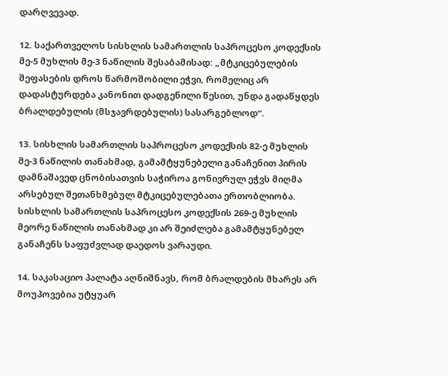დარღვევად.

12. საქართველოს სისხლის სამართლის საპროცესო კოდექსის მე-5 მუხლის მე-3 ნაწილის შესაბამისად: „მტკიცებულების შეფასების დროს წარმოშობილი ეჭვი, რომელიც არ დადასტურდება კანონით დადგენილი წესით, უნდა გადაწყდეს ბრალდებულის (მსჯავრდებულის) სასარგებლოდ“.

13. სისხლის სამართლის საპროცესო კოდექსის 82-ე მუხლის მე-3 ნაწილის თანახმად, გამამტყუნებელი განაჩენით პირის დამნაშავედ ცნობისათვის საჭიროა გონივრულ ეჭვს მიღმა არსებულ შეთანხმებულ მტკიცებულებათა ერთობლიობა. სისხლის სამართლის საპროცესო კოდექსის 269-ე მუხლის მეორე ნაწილის თანახმად კი არ შეიძლება გამამტყუნებელ განაჩენს საფუძვლად დაედოს ვარაუდი.

14. საკასაციო პალატა აღნიშნავს, რომ ბრალდების მხარეს არ მოუპოვებია უტყუარ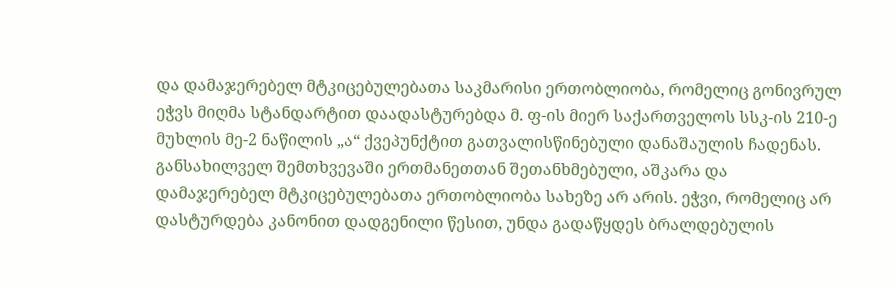და დამაჯერებელ მტკიცებულებათა საკმარისი ერთობლიობა, რომელიც გონივრულ ეჭვს მიღმა სტანდარტით დაადასტურებდა მ. ფ-ის მიერ საქართველოს სსკ-ის 210-ე მუხლის მე-2 ნაწილის „ა“ ქვეპუნქტით გათვალისწინებული დანაშაულის ჩადენას. განსახილველ შემთხვევაში ერთმანეთთან შეთანხმებული, აშკარა და დამაჯერებელ მტკიცებულებათა ერთობლიობა სახეზე არ არის. ეჭვი, რომელიც არ დასტურდება კანონით დადგენილი წესით, უნდა გადაწყდეს ბრალდებულის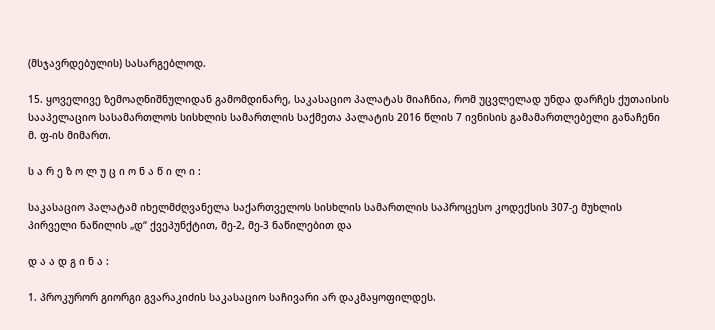(მსჯავრდებულის) სასარგებლოდ.

15. ყოველივე ზემოაღნიშნულიდან გამომდინარე, საკასაციო პალატას მიაჩნია, რომ უცვლელად უნდა დარჩეს ქუთაისის სააპელაციო სასამართლოს სისხლის სამართლის საქმეთა პალატის 2016 წლის 7 ივნისის გამამართლებელი განაჩენი მ. ფ-ის მიმართ.

ს ა რ ე ზ ო ლ უ ც ი ო ნ ა წ ი ლ ი :

საკასაციო პალატამ იხელმძღვანელა საქართველოს სისხლის სამართლის საპროცესო კოდექსის 307-ე მუხლის პირველი ნაწილის „დ“ ქვეპუნქტით, მე-2, მე-3 ნაწილებით და

დ ა ა დ გ ი ნ ა :

1. პროკურორ გიორგი გვარაკიძის საკასაციო საჩივარი არ დაკმაყოფილდეს.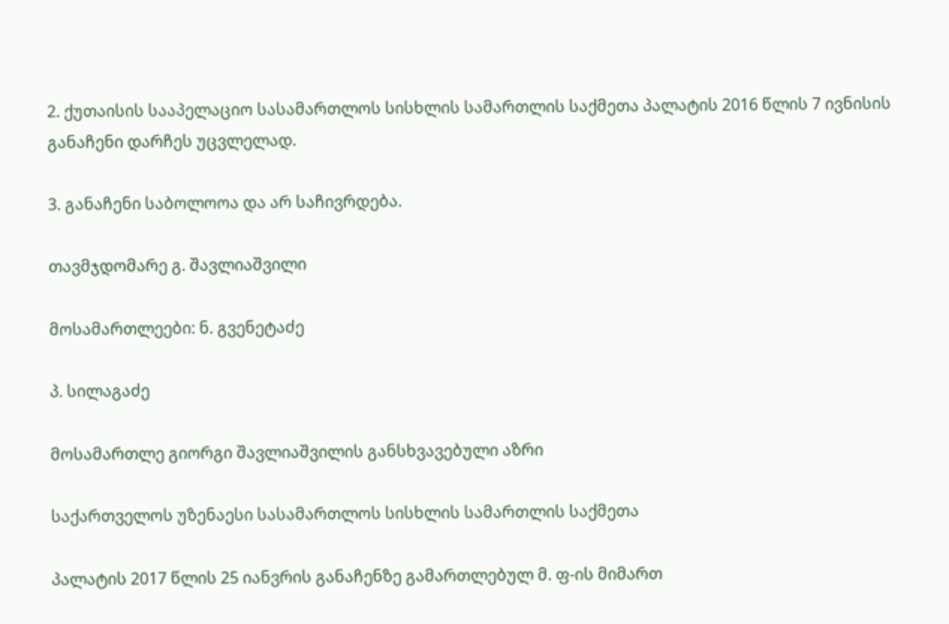2. ქუთაისის სააპელაციო სასამართლოს სისხლის სამართლის საქმეთა პალატის 2016 წლის 7 ივნისის განაჩენი დარჩეს უცვლელად.

3. განაჩენი საბოლოოა და არ საჩივრდება.

თავმჯდომარე გ. შავლიაშვილი

მოსამართლეები: ნ. გვენეტაძე

პ. სილაგაძე

მოსამართლე გიორგი შავლიაშვილის განსხვავებული აზრი

საქართველოს უზენაესი სასამართლოს სისხლის სამართლის საქმეთა

პალატის 2017 წლის 25 იანვრის განაჩენზე გამართლებულ მ. ფ-ის მიმართ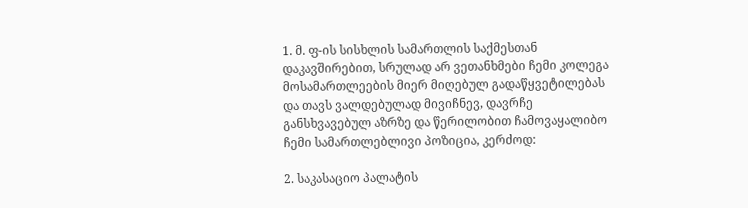1. მ. ფ-ის სისხლის სამართლის საქმესთან დაკავშირებით, სრულად არ ვეთანხმები ჩემი კოლეგა მოსამართლეების მიერ მიღებულ გადაწყვეტილებას და თავს ვალდებულად მივიჩნევ, დავრჩე განსხვავებულ აზრზე და წერილობით ჩამოვაყალიბო ჩემი სამართლებლივი პოზიცია, კერძოდ:

2. საკასაციო პალატის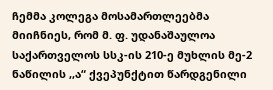ჩემმა კოლეგა მოსამართლეებმა მიიჩნიეს, რომ მ. ფ. უდანაშაულოა საქართველოს სსკ-ის 210-ე მუხლის მე-2 ნაწილის ,,ა“ ქვეპუნქტით წარდგენილი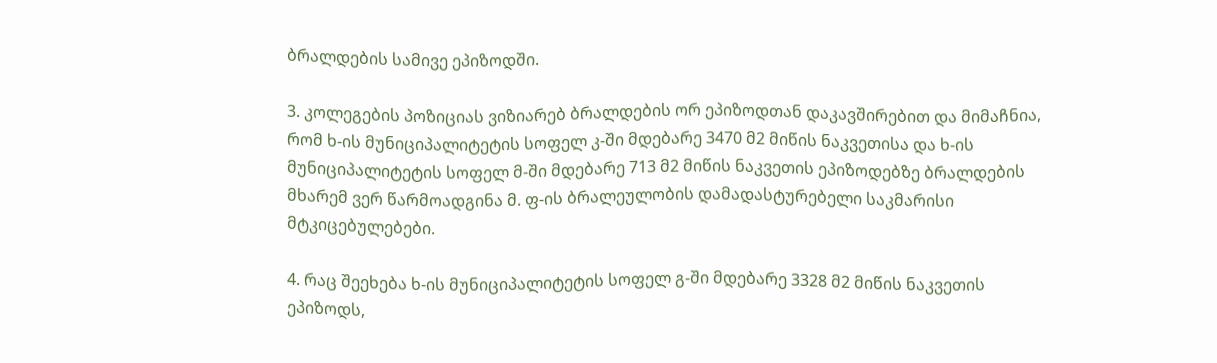ბრალდების სამივე ეპიზოდში.

3. კოლეგების პოზიციას ვიზიარებ ბრალდების ორ ეპიზოდთან დაკავშირებით და მიმაჩნია, რომ ხ-ის მუნიციპალიტეტის სოფელ კ-ში მდებარე 3470 მ2 მიწის ნაკვეთისა და ხ-ის მუნიციპალიტეტის სოფელ მ-ში მდებარე 713 მ2 მიწის ნაკვეთის ეპიზოდებზე ბრალდების მხარემ ვერ წარმოადგინა მ. ფ-ის ბრალეულობის დამადასტურებელი საკმარისი მტკიცებულებები.

4. რაც შეეხება ხ-ის მუნიციპალიტეტის სოფელ გ-ში მდებარე 3328 მ2 მიწის ნაკვეთის ეპიზოდს,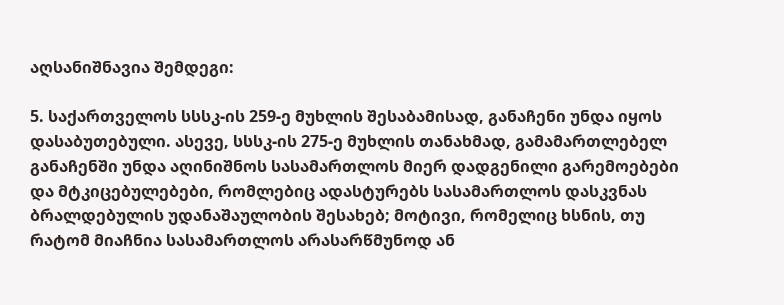აღსანიშნავია შემდეგი:

5. საქართველოს სსსკ-ის 259-ე მუხლის შესაბამისად, განაჩენი უნდა იყოს დასაბუთებული. ასევე, სსსკ-ის 275-ე მუხლის თანახმად, გამამართლებელ განაჩენში უნდა აღინიშნოს სასამართლოს მიერ დადგენილი გარემოებები და მტკიცებულებები, რომლებიც ადასტურებს სასამართლოს დასკვნას ბრალდებულის უდანაშაულობის შესახებ; მოტივი, რომელიც ხსნის, თუ რატომ მიაჩნია სასამართლოს არასარწმუნოდ ან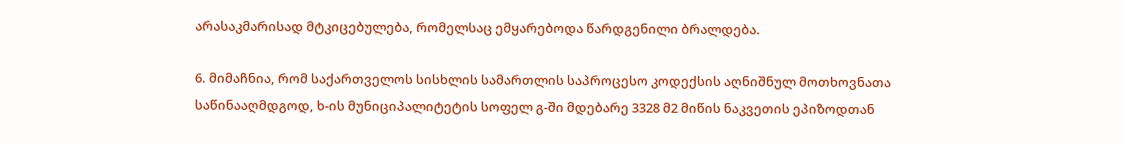არასაკმარისად მტკიცებულება, რომელსაც ემყარებოდა წარდგენილი ბრალდება.

6. მიმაჩნია, რომ საქართველოს სისხლის სამართლის საპროცესო კოდექსის აღნიშნულ მოთხოვნათა საწინააღმდგოდ, ხ-ის მუნიციპალიტეტის სოფელ გ-ში მდებარე 3328 მ2 მიწის ნაკვეთის ეპიზოდთან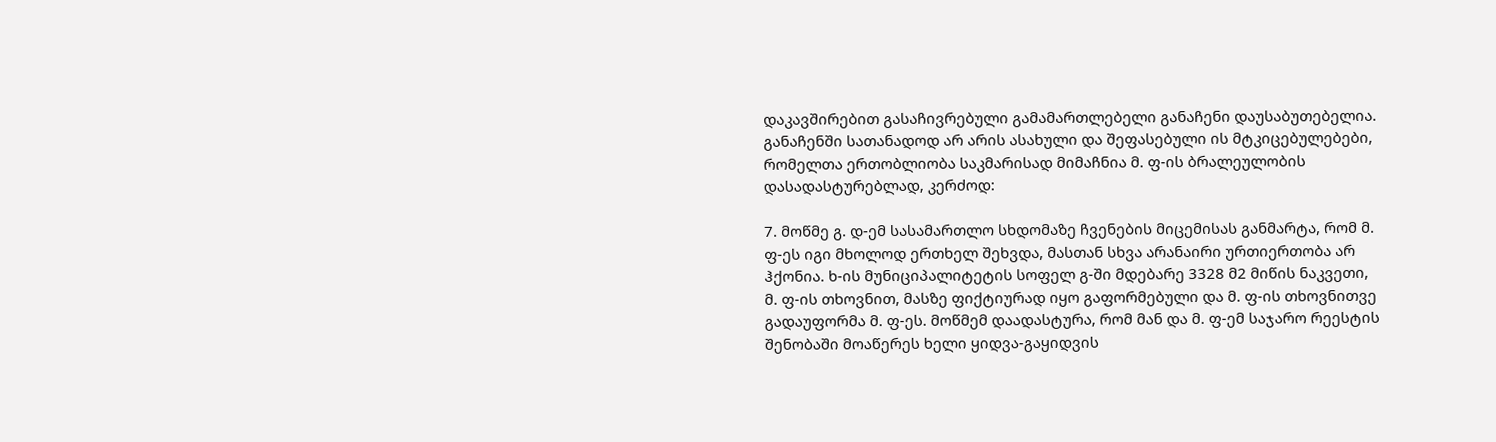დაკავშირებით გასაჩივრებული გამამართლებელი განაჩენი დაუსაბუთებელია. განაჩენში სათანადოდ არ არის ასახული და შეფასებული ის მტკიცებულებები, რომელთა ერთობლიობა საკმარისად მიმაჩნია მ. ფ-ის ბრალეულობის დასადასტურებლად, კერძოდ:

7. მოწმე გ. დ-ემ სასამართლო სხდომაზე ჩვენების მიცემისას განმარტა, რომ მ. ფ-ეს იგი მხოლოდ ერთხელ შეხვდა, მასთან სხვა არანაირი ურთიერთობა არ ჰქონია. ხ-ის მუნიციპალიტეტის სოფელ გ-ში მდებარე 3328 მ2 მიწის ნაკვეთი, მ. ფ-ის თხოვნით, მასზე ფიქტიურად იყო გაფორმებული და მ. ფ-ის თხოვნითვე გადაუფორმა მ. ფ-ეს. მოწმემ დაადასტურა, რომ მან და მ. ფ-ემ საჯარო რეესტის შენობაში მოაწერეს ხელი ყიდვა-გაყიდვის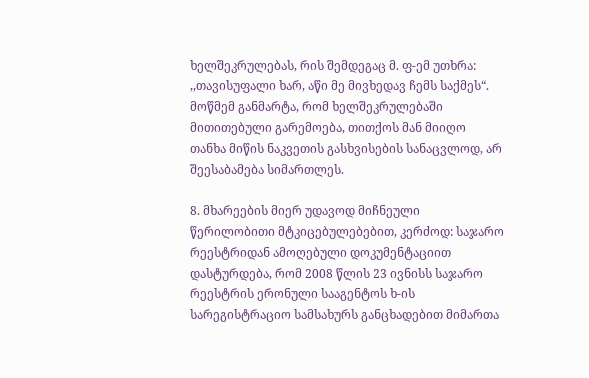ხელშეკრულებას, რის შემდეგაც მ. ფ-ემ უთხრა: ,,თავისუფალი ხარ, აწი მე მივხედავ ჩემს საქმეს“. მოწმემ განმარტა, რომ ხელშეკრულებაში მითითებული გარემოება, თითქოს მან მიიღო თანხა მიწის ნაკვეთის გასხვისების სანაცვლოდ, არ შეესაბამება სიმართლეს.

8. მხარეების მიერ უდავოდ მიჩნეული წერილობითი მტკიცებულებებით, კერძოდ: საჯარო რეესტრიდან ამოღებული დოკუმენტაციით დასტურდება, რომ 2008 წლის 23 ივნისს საჯარო რეესტრის ერონული სააგენტოს ხ-ის სარეგისტრაციო სამსახურს განცხადებით მიმართა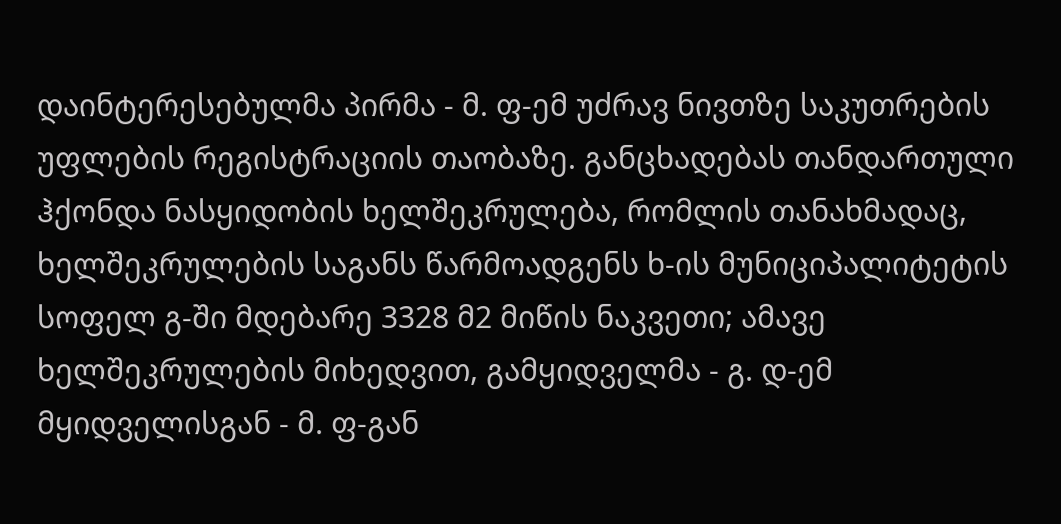დაინტერესებულმა პირმა - მ. ფ-ემ უძრავ ნივთზე საკუთრების უფლების რეგისტრაციის თაობაზე. განცხადებას თანდართული ჰქონდა ნასყიდობის ხელშეკრულება, რომლის თანახმადაც, ხელშეკრულების საგანს წარმოადგენს ხ-ის მუნიციპალიტეტის სოფელ გ-ში მდებარე 3328 მ2 მიწის ნაკვეთი; ამავე ხელშეკრულების მიხედვით, გამყიდველმა - გ. დ-ემ მყიდველისგან - მ. ფ-გან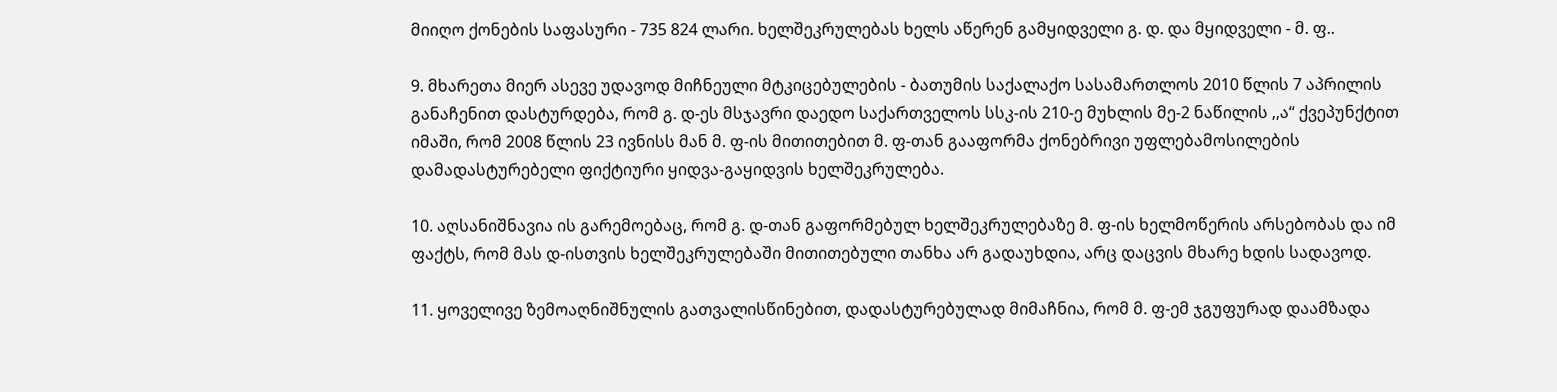მიიღო ქონების საფასური - 735 824 ლარი. ხელშეკრულებას ხელს აწერენ გამყიდველი გ. დ. და მყიდველი - მ. ფ..

9. მხარეთა მიერ ასევე უდავოდ მიჩნეული მტკიცებულების - ბათუმის საქალაქო სასამართლოს 2010 წლის 7 აპრილის განაჩენით დასტურდება, რომ გ. დ-ეს მსჯავრი დაედო საქართველოს სსკ-ის 210-ე მუხლის მე-2 ნაწილის ,,ა“ ქვეპუნქტით იმაში, რომ 2008 წლის 23 ივნისს მან მ. ფ-ის მითითებით მ. ფ-თან გააფორმა ქონებრივი უფლებამოსილების დამადასტურებელი ფიქტიური ყიდვა-გაყიდვის ხელშეკრულება.

10. აღსანიშნავია ის გარემოებაც, რომ გ. დ-თან გაფორმებულ ხელშეკრულებაზე მ. ფ-ის ხელმოწერის არსებობას და იმ ფაქტს, რომ მას დ-ისთვის ხელშეკრულებაში მითითებული თანხა არ გადაუხდია, არც დაცვის მხარე ხდის სადავოდ.

11. ყოველივე ზემოაღნიშნულის გათვალისწინებით, დადასტურებულად მიმაჩნია, რომ მ. ფ-ემ ჯგუფურად დაამზადა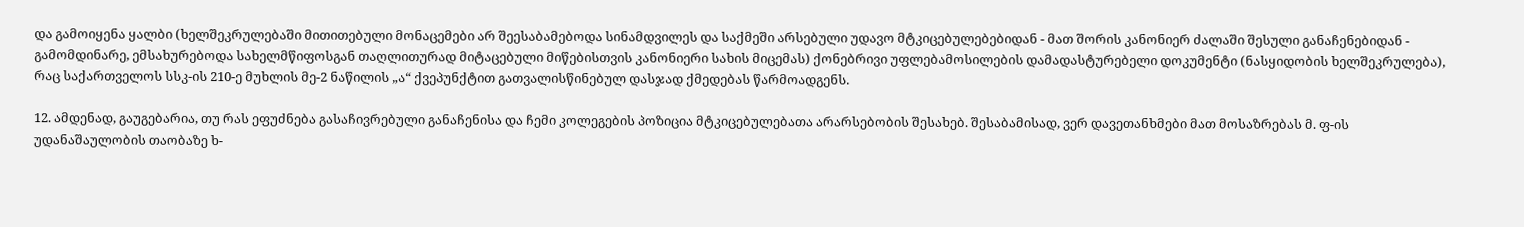და გამოიყენა ყალბი (ხელშეკრულებაში მითითებული მონაცემები არ შეესაბამებოდა სინამდვილეს და საქმეში არსებული უდავო მტკიცებულებებიდან - მათ შორის კანონიერ ძალაში შესული განაჩენებიდან - გამომდინარე, ემსახურებოდა სახელმწიფოსგან თაღლითურად მიტაცებული მიწებისთვის კანონიერი სახის მიცემას) ქონებრივი უფლებამოსილების დამადასტურებელი დოკუმენტი (ნასყიდობის ხელშეკრულება), რაც საქართველოს სსკ-ის 210-ე მუხლის მე-2 ნაწილის „ა“ ქვეპუნქტით გათვალისწინებულ დასჯად ქმედებას წარმოადგენს.

12. ამდენად, გაუგებარია, თუ რას ეფუძნება გასაჩივრებული განაჩენისა და ჩემი კოლეგების პოზიცია მტკიცებულებათა არარსებობის შესახებ. შესაბამისად, ვერ დავეთანხმები მათ მოსაზრებას მ. ფ-ის უდანაშაულობის თაობაზე ხ-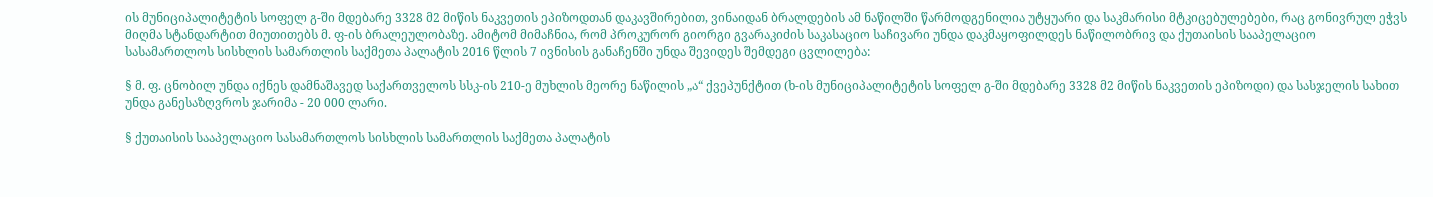ის მუნიციპალიტეტის სოფელ გ-ში მდებარე 3328 მ2 მიწის ნაკვეთის ეპიზოდთან დაკავშირებით, ვინაიდან ბრალდების ამ ნაწილში წარმოდგენილია უტყუარი და საკმარისი მტკიცებულებები, რაც გონივრულ ეჭვს მიღმა სტანდარტით მიუთითებს მ. ფ-ის ბრალეულობაზე. ამიტომ მიმაჩნია, რომ პროკურორ გიორგი გვარაკიძის საკასაციო საჩივარი უნდა დაკმაყოფილდეს ნაწილობრივ და ქუთაისის სააპელაციო სასამართლოს სისხლის სამართლის საქმეთა პალატის 2016 წლის 7 ივნისის განაჩენში უნდა შევიდეს შემდეგი ცვლილება:

§ მ. ფ. ცნობილ უნდა იქნეს დამნაშავედ საქართველოს სსკ-ის 210-ე მუხლის მეორე ნაწილის „ა“ ქვეპუნქტით (ხ-ის მუნიციპალიტეტის სოფელ გ-ში მდებარე 3328 მ2 მიწის ნაკვეთის ეპიზოდი) და სასჯელის სახით უნდა განესაზღვროს ჯარიმა - 20 000 ლარი.

§ ქუთაისის სააპელაციო სასამართლოს სისხლის სამართლის საქმეთა პალატის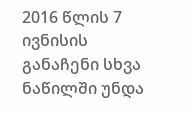2016 წლის 7 ივნისის განაჩენი სხვა ნაწილში უნდა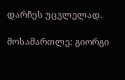დარჩეს უცვლელად.

მოსამართლე: გიორგი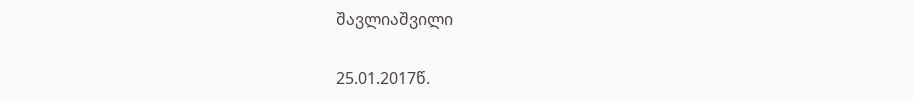შავლიაშვილი

25.01.2017წ.